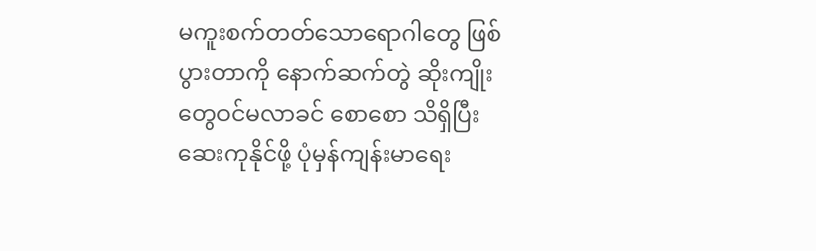မကူးစက်တတ်သောရောဂါတွေ ဖြစ်ပွားတာကို နောက်ဆက်တွဲ ဆိုးကျိုးတွေဝင်မလာခင် စောစော သိရှိပြီး ဆေးကုနိုင်ဖို့ ပုံမှန်ကျန်းမာရေး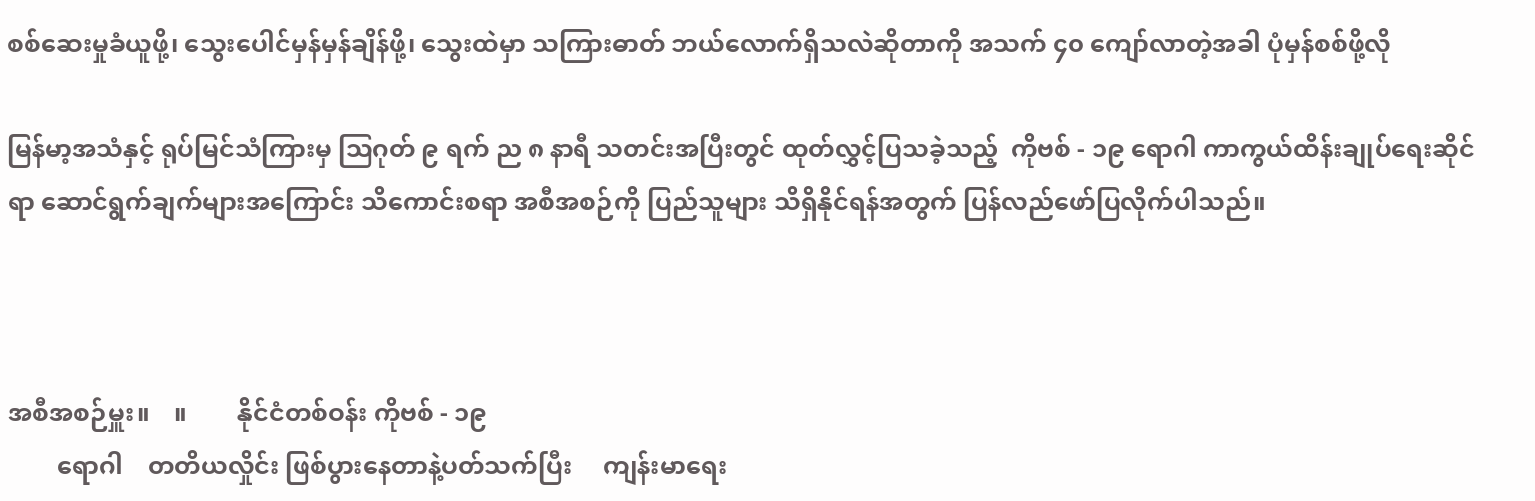စစ်ဆေးမှုခံယူဖို့၊ သွေးပေါင်မှန်မှန်ချိန်ဖို့၊ သွေးထဲမှာ သကြားဓာတ် ဘယ်လောက်ရှိသလဲဆိုတာကို အသက် ၄၀ ကျော်လာတဲ့အခါ ပုံမှန်စစ်ဖို့လို

မြန်မာ့အသံနှင့် ရုပ်မြင်သံကြားမှ ဩဂုတ် ၉ ရက် ည ၈ နာရီ သတင်းအပြီးတွင် ထုတ်လွှင့်ပြသခဲ့သည့်  ကိုဗစ် - ၁၉ ရောဂါ ကာကွယ်ထိန်းချုပ်ရေးဆိုင်ရာ ဆောင်ရွက်ချက်များအကြောင်း သိကောင်းစရာ အစီအစဉ်ကို ပြည်သူများ သိရှိနိုင်ရန်အတွက် ပြန်လည်ဖော်ပြလိုက်ပါသည်။



အစီအစဉ်မှူး။    ။        နိုင်ငံတစ်ဝန်း ကိုဗစ် - ၁၉
        ရောဂါ    တတိယလှိုင်း ဖြစ်ပွားနေတာနဲ့ပတ်သက်ပြီး     ကျန်းမာရေး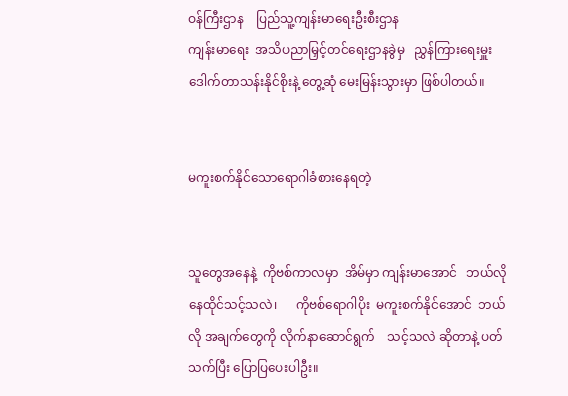ဝန်ကြီးဌာန    ပြည်သူ့ကျန်းမာရေးဦးစီးဌာန
ကျန်းမာရေး  အသိပညာမြှင့်တင်ရေးဌာနခွဲမှ   ညွှန်ကြားရေးမှူး ဒေါက်တာသန်းနိုင်စိုးနဲ့ တွေ့ဆုံ မေးမြန်းသွားမှာ ဖြစ်ပါတယ်။


မကူးစက်နိုင်သောရောဂါခံစားနေရတဲ့


သူတွေအနေနဲ့  ကိုဗစ်ကာလမှာ  အိမ်မှာ ကျန်းမာအောင်   ဘယ်လိုနေထိုင်သင့်သလဲ၊      ကိုဗစ်ရောဂါပိုး  မကူးစက်နိုင်အောင်  ဘယ်လို အချက်တွေကို လိုက်နာဆောင်ရွက်    သင့်သလဲ ဆိုတာနဲ့ ပတ်သက်ပြီး ပြောပြပေးပါဦး။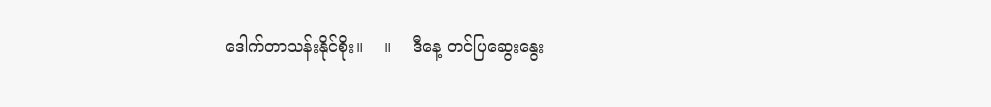ဒေါက်တာသန်းနိုင်စိုး။    ။    ဒီနေ့ တင်ပြဆွေးနွေး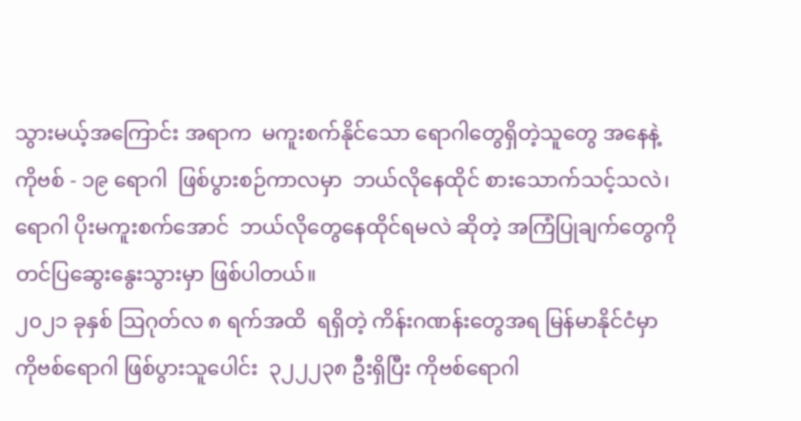သွားမယ့်အကြောင်း အရာက  မကူးစက်နိုင်သော ရောဂါတွေရှိတဲ့သူတွေ အနေနဲ့ ကိုဗစ် - ၁၉ ရောဂါ  ဖြစ်ပွားစဉ်ကာလမှာ  ဘယ်လိုနေထိုင် စားသောက်သင့်သလဲ၊ ရောဂါ ပိုးမကူးစက်အောင်  ဘယ်လိုတွေနေထိုင်ရမလဲ ဆိုတဲ့ အကြံပြုချက်တွေကို  တင်ပြဆွေးနွေးသွားမှာ ဖြစ်ပါတယ်။
၂၀၂၁ ခုနှစ် ဩဂုတ်လ ၈ ရက်အထိ  ရရှိတဲ့ ကိန်းဂဏန်းတွေအရ မြန်မာနိုင်ငံမှာ ကိုဗစ်ရောဂါ ဖြစ်ပွားသူပေါင်း  ၃၂၂၂၃၈ ဦးရှိပြီး ကိုဗစ်ရောဂါ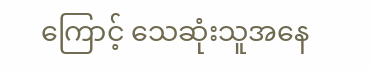ကြောင့် သေဆုံးသူအနေ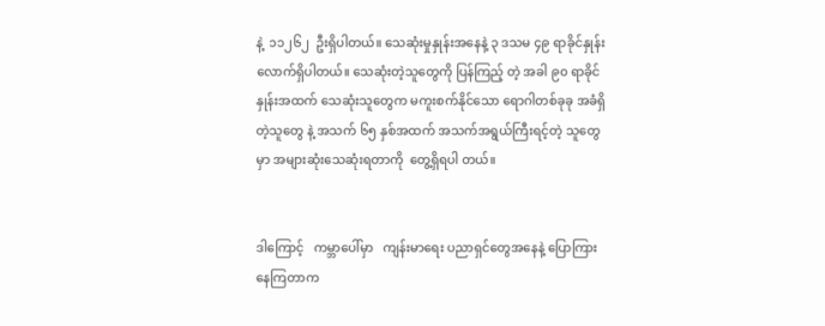နဲ့  ၁၁၂၆၂  ဦးရှိပါတယ်။ သေဆုံးမှုနှုန်းအနေနဲ့ ၃ ဒသမ ၄၉ ရာခိုင်နှုန်း လောက်ရှိပါတယ်။ သေဆုံးတဲ့သူတွေကို ပြန်ကြည့် တဲ့ အခါ ၉၀ ရာခိုင်နှုန်းအထက် သေဆုံးသူတွေက မကူးစက်နိုင်သော ရောဂါတစ်ခုခု အခံရှိတဲ့သူတွေ နဲ့ အသက် ၆၅ နှစ်အထက် အသက်အရွယ်ကြီးရင့်တဲ့ သူတွေမှာ အများဆုံးသေဆုံးရတာကို  တွေ့ရှိရပါ တယ်။


ဒါကြောင့်   ကမ္ဘာပေါ်မှာ   ကျန်းမာရေး ပညာရှင်တွေအနေနဲ့ ပြောကြားနေကြတာက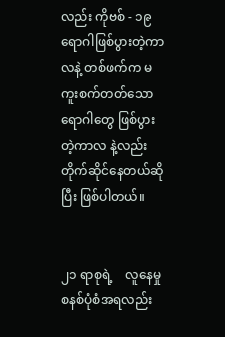လည်း ကိုဗစ် - ၁၉ ရောဂါဖြစ်ပွားတဲ့ကာလနဲ့ တစ်ဖက်က မကူးစက်တတ်သော ရောဂါတွေ ဖြစ်ပွားတဲ့ကာလ နဲ့လည်း တိုက်ဆိုင်နေတယ်ဆိုပြီး ဖြစ်ပါတယ်။


၂၁ ရာစုရဲ့    လူနေမှုစနစ်ပုံစံအရလည်း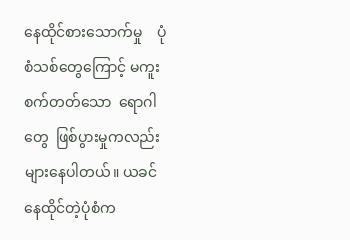နေထိုင်စားသောက်မှု    ပုံစံသစ်တွေကြောင့် မကူး စက်တတ်သော  ရောဂါတွေ  ဖြစ်ပွားမှုကလည်း များနေပါတယ်။ ယခင်      နေထိုင်တဲ့ပုံစံက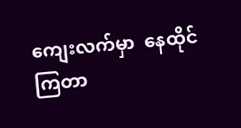ကျေးလက်မှာ  နေထိုင်ကြတာ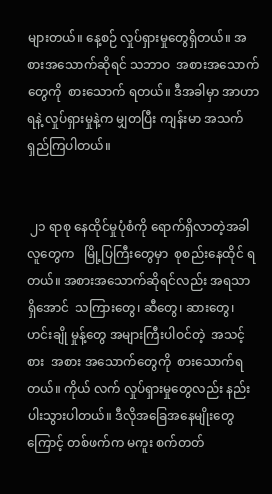များတယ်။ နေ့စဉ် လှုပ်ရှားမှုတွေရှိတယ်။ အစားအသောက်ဆိုရင် သဘာဝ  အစားအသောက်တွေကို  စားသောက် ရတယ်။ ဒီအခါမှာ အာဟာရနဲ့ လှုပ်ရှားမှုနဲ့က မျှတပြီး ကျန်းမာ အသက်ရှည်ကြပါတယ်။


 ၂၁ ရာစု နေထိုင်မှုပုံစံကို ရောက်ရှိလာတဲ့အခါ လူတွေက   မြို့ပြကြီးတွေမှာ  စုစည်းနေထိုင် ရတယ်။ အစားအသောက်ဆိုရင်လည်း အရသာ ရှိအောင်  သကြားတွေ၊ ဆီတွေ၊ ဆားတွေ၊ ဟင်းချို မှုန့်တွေ အများကြီးပါဝင်တဲ့  အသင့်စား  အစား အသောက်တွေကို  စားသောက်ရတယ်။ ကိုယ် လက် လှုပ်ရှားမှုတွေလည်း နည်းပါးသွားပါတယ်။ ဒီလိုအခြေအနေမျိုးတွေကြောင့် တစ်ဖက်က မကူး စက်တတ်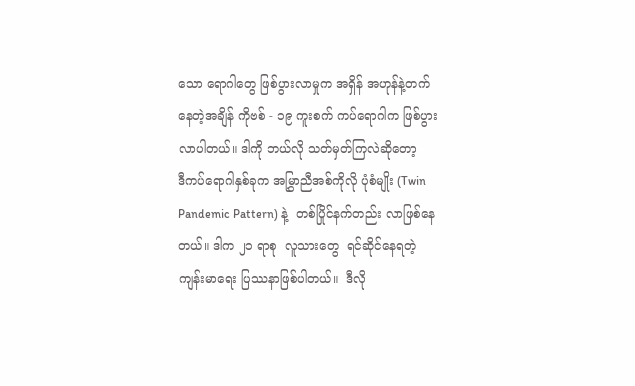သော ရောဂါတွေ ဖြစ်ပွားလာမှုက အရှိန် အဟုန်နဲ့တက်နေတဲ့အချိန် ကိုဗစ် - ၁၉ ကူးစက် ကပ်ရောဂါက ဖြစ်ပွားလာပါတယ်။ ဒါကို ဘယ်လို သတ်မှတ်ကြလဲဆိုတော့     ဒီကပ်ရောဂါနှစ်ခုက အမြွှာညီအစ်ကိုလို ပုံစံမျိုး (Twin Pandemic Pattern) နဲ့  တစ်ပြိုင်နက်တည်း လာဖြစ်နေတယ်။ ဒါက ၂၁ ရာစု  လူသားတွေ  ရင်ဆိုင်နေရတဲ့ ကျန်းမာရေး ပြဿနာဖြစ်ပါတယ်။  ဒီလို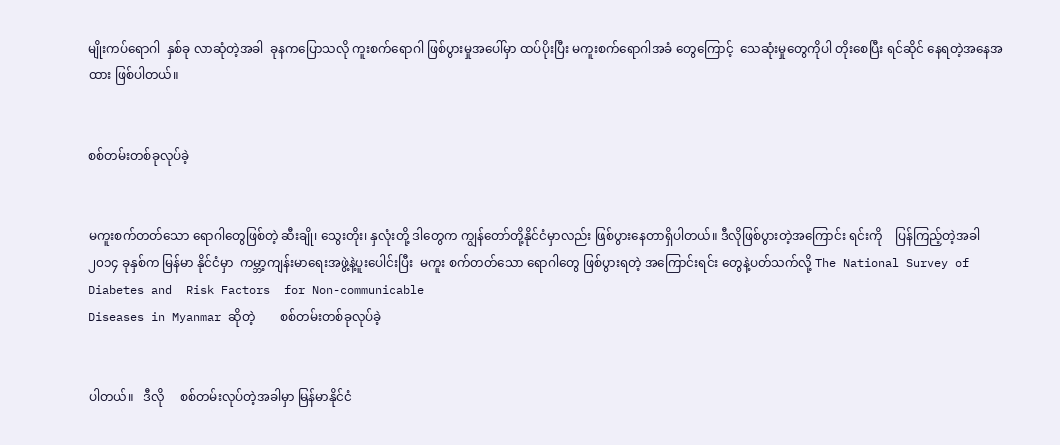မျိုးကပ်ရောဂါ  နှစ်ခု လာဆုံတဲ့အခါ  ခုနကပြောသလို ကူးစက်ရောဂါ ဖြစ်ပွားမှုအပေါ်မှာ ထပ်ပိုးပြီး မကူးစက်ရောဂါအခံ တွေကြောင့်  သေဆုံးမှုတွေကိုပါ တိုးစေပြီး ရင်ဆိုင် နေရတဲ့အနေအထား ဖြစ်ပါတယ်။


စစ်တမ်းတစ်ခုလုပ်ခဲ့


မကူးစက်တတ်သော ရောဂါတွေဖြစ်တဲ့ ဆီးချို၊ သွေးတိုး၊ နှလုံးတို့ ဒါတွေက ကျွန်တော်တို့နိုင်ငံမှာလည်း ဖြစ်ပွားနေတာရှိပါတယ်။ ဒီလိုဖြစ်ပွားတဲ့အကြောင်း ရင်းကို    ပြန်ကြည့်တဲ့အခါ ၂၀၁၄ ခုနှစ်က မြန်မာ နိုင်ငံမှာ  ကမ္ဘာ့ကျန်းမာရေးအဖွဲ့နဲ့ပူးပေါင်းပြီး  မကူး စက်တတ်သော ရောဂါတွေ ဖြစ်ပွားရတဲ့ အကြောင်းရင်း တွေနဲ့ပတ်သက်လို့ The National Survey of Diabetes and  Risk Factors  for Non-communicable
Diseases in Myanmar ဆိုတဲ့        စစ်တမ်းတစ်ခုလုပ်ခဲ့


ပါတယ်။   ဒီလို     စစ်တမ်းလုပ်တဲ့အခါမှာ မြန်မာနိုင်ငံ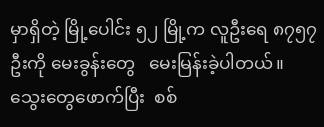မှာရှိတဲ့ မြို့ပေါင်း ၅၂ မြို့က လူဦးရေ ၈၇၅၇ ဦးကို မေးခွန်းတွေ   မေးမြန်းခဲ့ပါတယ်။  သွေးတွေဖောက်ပြီး  စစ်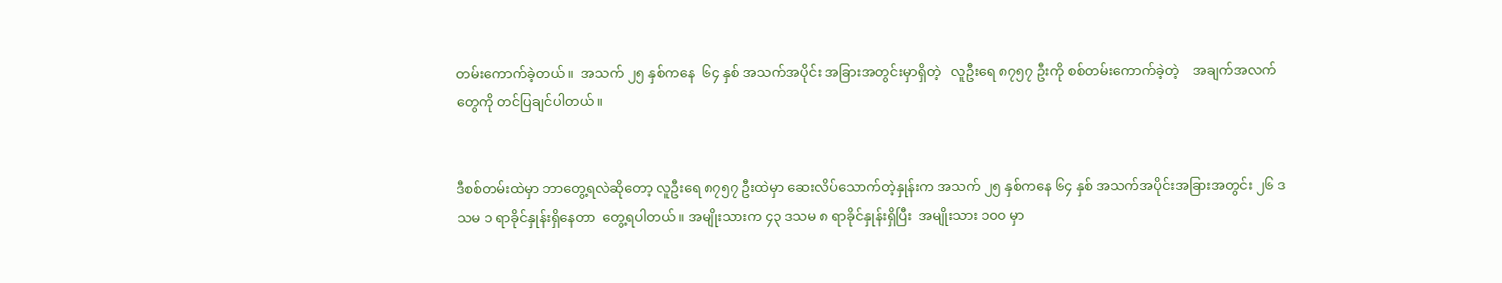တမ်းကောက်ခဲ့တယ်။  အသက် ၂၅ နှစ်ကနေ  ၆၄ နှစ် အသက်အပိုင်း အခြားအတွင်းမှာရှိတဲ့   လူဦးရေ ၈၇၅၇ ဦးကို စစ်တမ်းကောက်ခဲ့တဲ့    အချက်အလက် တွေကို တင်ပြချင်ပါတယ်။


ဒီစစ်တမ်းထဲမှာ ဘာတွေ့ရလဲဆိုတော့ လူဦးရေ ၈၇၅၇ ဦးထဲမှာ ဆေးလိပ်သောက်တဲ့နှုန်းက အသက် ၂၅ နှစ်ကနေ ၆၄ နှစ် အသက်အပိုင်းအခြားအတွင်း ၂၆ ဒသမ ၁ ရာခိုင်နှုန်းရှိနေတာ  တွေ့ရပါတယ်။ အမျိုးသားက ၄၃ ဒသမ ၈ ရာခိုင်နှုန်းရှိပြီး  အမျိုးသား ၁၀၀ မှာ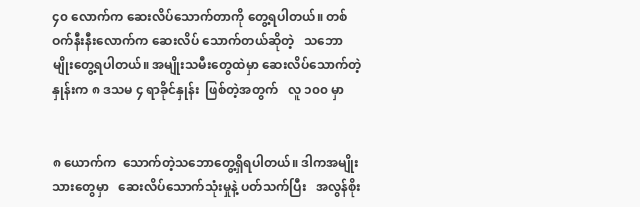၄၀ လောက်က ဆေးလိပ်သောက်တာကို တွေ့ရပါတယ်။ တစ်ဝက်နီးနီးလောက်က ဆေးလိပ် သောက်တယ်ဆိုတဲ့   သဘောမျိုးတွေ့ရပါတယ်။ အမျိုးသမီးတွေထဲမှာ ဆေးလိပ်သောက်တဲ့နှုန်းက ၈ ဒသမ ၄ ရာခိုင်နှုန်း  ဖြစ်တဲ့အတွက်   လူ ၁၀၀ မှာ


၈ ယောက်က  သောက်တဲ့သဘောတွေ့ရှိရပါတယ်။ ဒါကအမျိုးသားတွေမှာ   ဆေးလိပ်သောက်သုံးမှုနဲ့ ပတ်သက်ပြီး   အလွန်စိုး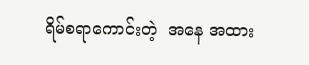ရိမ်စရာကောင်းတဲ့  အနေ အထား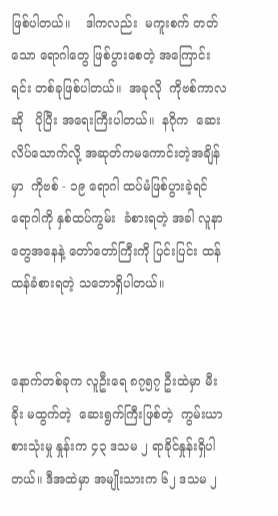ဖြစ်ပါတယ်။    ဒါကလည်း  မကူးစက် တတ်သော ရောဂါတွေ ဖြစ်ပွားစေတဲ့ အကြောင်းရင်း တစ်ခုဖြစ်ပါတယ်။  အခုလို  ကိုဗစ်ကာလဆို   ပိုပြီး အရေးကြီးပါတယ်။  နဂိုက  ဆေးလိပ်သောက်လို့ အဆုတ်ကမကောင်းတဲ့အချိန်မှာ  ကိုဗစ် - ၁၉ ရောဂါ ထပ်မံဖြစ်ပွားခဲ့ရင် ရောဂါကို နှစ်ထပ်ကွမ်း  ခံစားရတဲ့ အခါ လူနာတွေအနေနဲ့ တော်တော်ကြီးကို ပြင်းပြင်း ထန်ထန်ခံစားရတဲ့ သဘောရှိပါတယ်။


နောက်တစ်ခုက လူဦးရေ ၈၇၅၇ ဦးထဲမှာ မီးခိုး မထွက်တဲ့  ဆေးရွက်ကြီးဖြစ်တဲ့  ကွမ်းယာစားသုံးမှု နှုန်းက ၄၃ ဒသမ ၂ ရာခိုင်နှုန်းရှိပါတယ်။ ဒီအထဲမှာ အမျိုးသားက ၆၂ ဒသမ ၂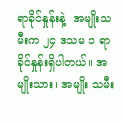ရာခိုင်နှုန်းနဲ့  အမျိုးသမီးက ၂၄ ဒသမ ၁ ရာခိုင်နှုန်းရှိပါတယ်။ အမျိုးသား၊ အမျိုး သမီး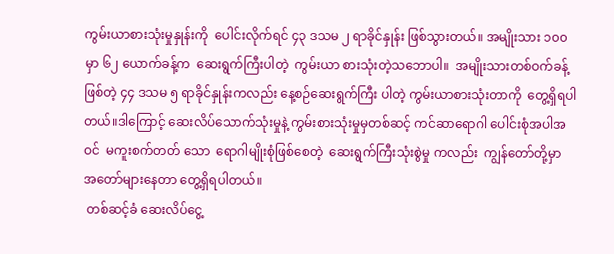ကွမ်းယာစားသုံးမှုနှုန်းကို  ပေါင်းလိုက်ရင် ၄၃ ဒသမ ၂ ရာခိုင်နှုန်း ဖြစ်သွားတယ်။ အမျိုးသား ၁၀၀ မှာ ၆၂ ယောက်ခန့်က  ဆေးရွက်ကြီးပါတဲ့  ကွမ်းယာ စားသုံးတဲ့သဘောပါ။  အမျိုးသားတစ်ဝက်ခန့်ဖြစ်တဲ့ ၄၄ ဒသမ ၅ ရာခိုင်နှုန်းကလည်း နေ့စဉ်ဆေးရွက်ကြီး ပါတဲ့ ကွမ်းယာစားသုံးတာကို  တွေ့ရှိရပါတယ်။ဒါကြောင့် ဆေးလိပ်သောက်သုံးမှုနဲ့ ကွမ်းစားသုံးမှုမှတစ်ဆင့် ကင်ဆာရောဂါ ပေါင်းစုံအပါအဝင်  မကူးစက်တတ် သော  ရောဂါမျိုးစုံဖြစ်စေတဲ့  ဆေးရွက်ကြီးသုံးစွဲမှု ကလည်း  ကျွန်တော်တို့မှာ  အတော်များနေတာ တွေ့ရှိရပါတယ်။
 တစ်ဆင့်ခံ ဆေးလိပ်ငွေ့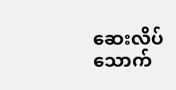ဆေးလိပ်သောက်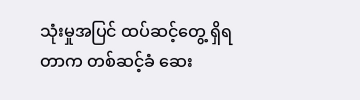သုံးမှုအပြင် ထပ်ဆင့်တွေ့ ရှိရတာက တစ်ဆင့်ခံ ဆေး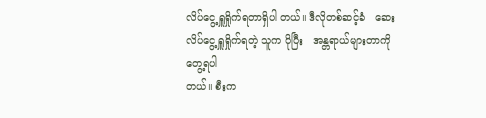လိပ်ငွေ့ရှူရှိုက်ရတာရှိပါ တယ်။ ဒီလိုတစ်ဆင့်ခံ   ဆေးလိပ်ငွေ့ရှူရှိုက်ရတဲ့ သူက ပိုပြီး   အန္တရာယ်များတာကို   တွေ့ရပါ
တယ်။ စီးက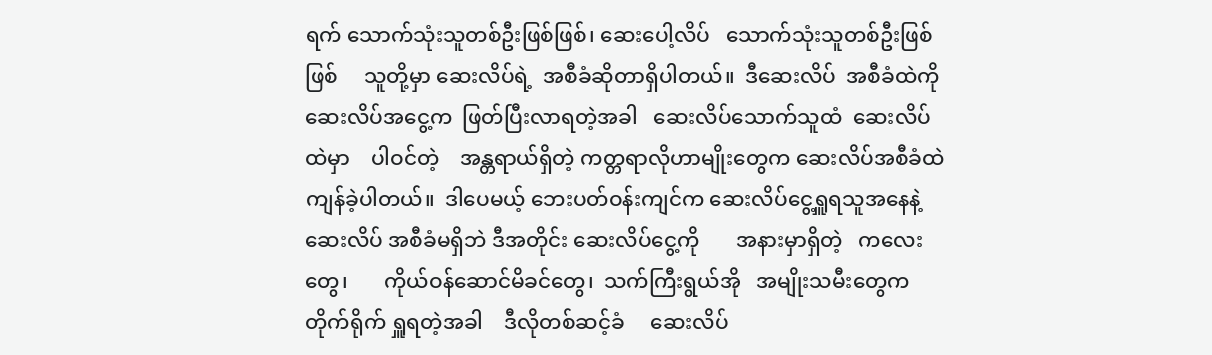ရက် သောက်သုံးသူတစ်ဦးဖြစ်ဖြစ်၊ ဆေးပေါ့လိပ်   သောက်သုံးသူတစ်ဦးဖြစ်ဖြစ်     သူတို့မှာ ဆေးလိပ်ရဲ့  အစီခံဆိုတာရှိပါတယ်။  ဒီဆေးလိပ်  အစီခံထဲကို  ဆေးလိပ်အငွေ့က  ဖြတ်ပြီးလာရတဲ့အခါ   ဆေးလိပ်သောက်သူထံ  ဆေးလိပ်ထဲမှာ    ပါဝင်တဲ့    အန္တရာယ်ရှိတဲ့ ကတ္တရာလိုဟာမျိုးတွေက ဆေးလိပ်အစီခံထဲ  ကျန်ခဲ့ပါတယ်။  ဒါပေမယ့် ဘေးပတ်ဝန်းကျင်က ဆေးလိပ်ငွေ့ရှူရသူအနေနဲ့ ဆေးလိပ် အစီခံမရှိဘဲ ဒီအတိုင်း ဆေးလိပ်ငွေ့ကို       အနားမှာရှိတဲ့   ကလေးတွေ၊       ကိုယ်ဝန်ဆောင်မိခင်တွေ၊  သက်ကြီးရွယ်အို   အမျိုးသမီးတွေက   တိုက်ရိုက် ရှူရတဲ့အခါ    ဒီလိုတစ်ဆင့်ခံ     ဆေးလိပ်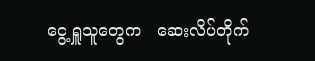ငွေ့ရှူသူတွေက   ဆေးလိပ်တိုက်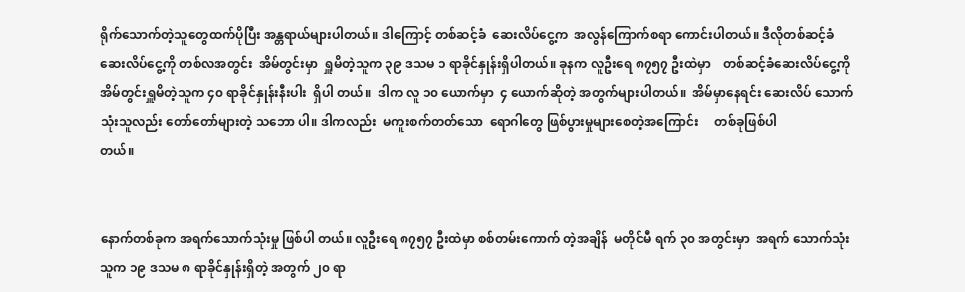ရိုက်သောက်တဲ့သူတွေထက်ပိုပြီး အန္တရာယ်များပါတယ်။ ဒါကြောင့် တစ်ဆင့်ခံ  ဆေးလိပ်ငွေ့က  အလွန်ကြောက်စရာ ကောင်းပါတယ်။ ဒီလိုတစ်ဆင့်ခံ ဆေးလိပ်ငွေ့ကို တစ်လအတွင်း  အိမ်တွင်းမှာ  ရှူမိတဲ့သူက ၃၉ ဒသမ ၁ ရာခိုင်နှုန်းရှိပါတယ်။ ခုနက လူဦးရေ ၈၇၅၇ ဦးထဲမှာ    တစ်ဆင့်ခံဆေးလိပ်ငွေ့ကို
အိမ်တွင်းရှူမိတဲ့သူက ၄၀ ရာခိုင်နှုန်းနီးပါး  ရှိပါ တယ်။  ဒါက လူ ၁၀ ယောက်မှာ  ၄ ယောက်ဆိုတဲ့ အတွက်များပါတယ်။  အိမ်မှာနေရင်း ဆေးလိပ် သောက်သုံးသူလည်း တော်တော်များတဲ့ သဘော ပါ။ ဒါကလည်း  မကူးစက်တတ်သော  ရောဂါတွေ ဖြစ်ပွားမှုများစေတဲ့အကြောင်း     တစ်ခုဖြစ်ပါ
တယ်။


နောက်တစ်ခုက အရက်သောက်သုံးမှု ဖြစ်ပါ တယ်။ လူဦးရေ ၈၇၅၇ ဦးထဲမှာ စစ်တမ်းကောက် တဲ့အချိန်  မတိုင်မီ ရက် ၃၀ အတွင်းမှာ  အရက် သောက်သုံးသူက ၁၉ ဒသမ ၈ ရာခိုင်နှုန်းရှိတဲ့ အတွက် ၂၀ ရာ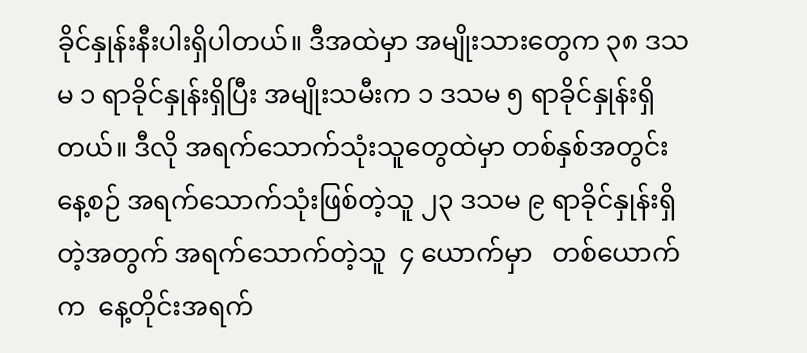ခိုင်နှုန်းနီးပါးရှိပါတယ်။ ဒီအထဲမှာ အမျိုးသားတွေက ၃၈ ဒသမ ၁ ရာခိုင်နှုန်းရှိပြီး အမျိုးသမီးက ၁ ဒသမ ၅ ရာခိုင်နှုန်းရှိတယ်။ ဒီလို အရက်သောက်သုံးသူတွေထဲမှာ တစ်နှစ်အတွင်း နေ့စဉ် အရက်သောက်သုံးဖြစ်တဲ့သူ ၂၃ ဒသမ ၉ ရာခိုင်နှုန်းရှိတဲ့အတွက် အရက်သောက်တဲ့သူ  ၄ ယောက်မှာ   တစ်ယောက်က  နေ့တိုင်းအရက်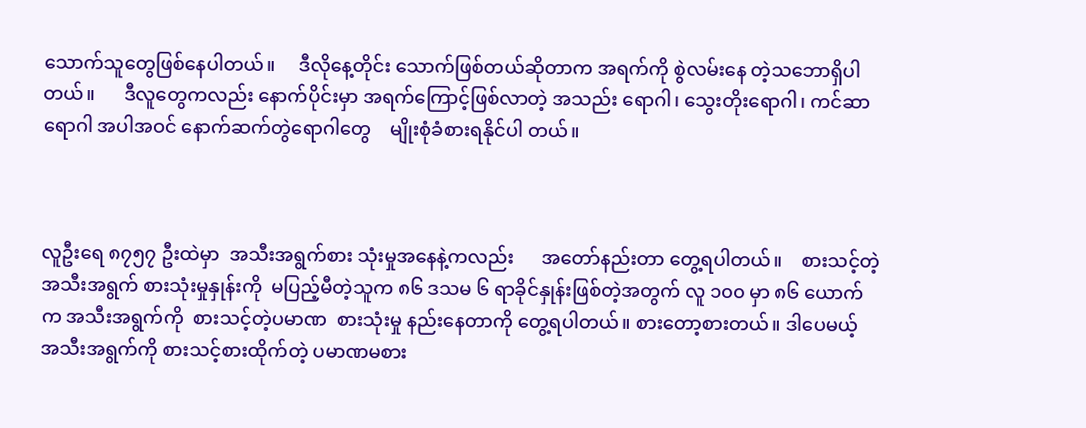သောက်သူတွေဖြစ်နေပါတယ်။     ဒီလိုနေ့တိုင်း သောက်ဖြစ်တယ်ဆိုတာက အရက်ကို စွဲလမ်းနေ တဲ့သဘောရှိပါတယ်။      ဒီလူတွေကလည်း နောက်ပိုင်းမှာ အရက်ကြောင့်ဖြစ်လာတဲ့ အသည်း ရောဂါ၊ သွေးတိုးရောဂါ၊ ကင်ဆာရောဂါ အပါအဝင် နောက်ဆက်တွဲရောဂါတွေ    မျိုးစုံခံစားရနိုင်ပါ တယ်။



လူဦးရေ ၈၇၅၇ ဦးထဲမှာ  အသီးအရွက်စား သုံးမှုအနေနဲ့ကလည်း      အတော်နည်းတာ တွေ့ရပါတယ်။    စားသင့်တဲ့  အသီးအရွက် စားသုံးမှုနှုန်းကို  မပြည့်မီတဲ့သူက ၈၆ ဒသမ ၆ ရာခိုင်နှုန်းဖြစ်တဲ့အတွက် လူ ၁၀၀ မှာ ၈၆ ယောက် က အသီးအရွက်ကို  စားသင့်တဲ့ပမာဏ  စားသုံးမှု နည်းနေတာကို တွေ့ရပါတယ်။ စားတော့စားတယ်။ ဒါပေမယ့် အသီးအရွက်ကို စားသင့်စားထိုက်တဲ့ ပမာဏမစား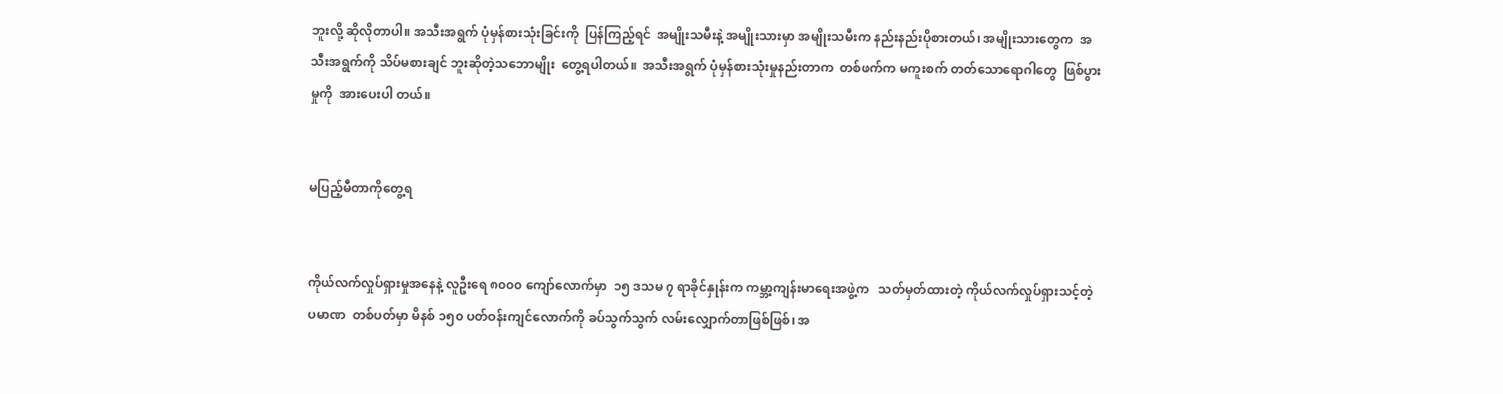ဘူးလို့ ဆိုလိုတာပါ။ အသီးအရွက် ပုံမှန်စားသုံးခြင်းကို  ပြန်ကြည့်ရင်  အမျိုးသမီးနဲ့ အမျိုးသားမှာ အမျိုးသမီးက နည်းနည်းပိုစားတယ်၊ အမျိုးသားတွေက  အသီးအရွက်ကို သိပ်မစားချင် ဘူးဆိုတဲ့သဘောမျိုး  တွေ့ရပါတယ်။  အသီးအရွက် ပုံမှန်စားသုံးမှုနည်းတာက  တစ်ဖက်က မကူးစက် တတ်သောရောဂါတွေ  ဖြစ်ပွားမှုကို  အားပေးပါ တယ်။


မပြည့်မီတာကိုတွေ့ရ


ကိုယ်လက်လှုပ်ရှားမှုအနေနဲ့ လူဦးရေ ၈၀၀၀ ကျော်လောက်မှာ  ၁၅ ဒသမ ၇ ရာခိုင်နှုန်းက ကမ္ဘာ့ကျန်းမာရေးအဖွဲ့က   သတ်မှတ်ထားတဲ့ ကိုယ်လက်လှုပ်ရှားသင့်တဲ့  ပမာဏ  တစ်ပတ်မှာ မိနစ် ၁၅၀ ပတ်ဝန်းကျင်လောက်ကို ခပ်သွက်သွက် လမ်းလျှောက်တာဖြစ်ဖြစ်၊ အ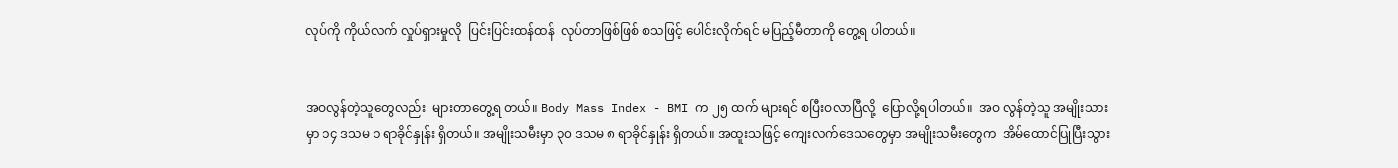လုပ်ကို ကိုယ်လက် လှုပ်ရှားမှုလို  ပြင်းပြင်းထန်ထန်  လုပ်တာဖြစ်ဖြစ် စသဖြင့် ပေါင်းလိုက်ရင် မပြည့်မီတာကို တွေ့ရ ပါတယ်။


အဝလွန်တဲ့သူတွေလည်း  များတာတွေ့ရ တယ်။ Body Mass Index - BMI က ၂၅ ထက် များရင် စပြီးဝလာပြီလို့  ပြောလို့ရပါတယ်။  အဝ လွန်တဲ့သူ အမျိုးသားမှာ ၁၄ ဒသမ ၁ ရာခိုင်နှုန်း ရှိတယ်။ အမျိုးသမီးမှာ ၃၀ ဒသမ ၈ ရာခိုင်နှုန်း ရှိတယ်။ အထူးသဖြင့် ကျေးလက်ဒေသတွေမှာ အမျိုးသမီးတွေက  အိမ်ထောင်ပြုပြီးသွား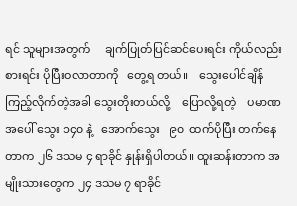ရင် သူများအတွက်     ချက်ပြုတ်ပြင်ဆင်ပေးရင်း ကိုယ်လည်းစားရင်း ပိုပြီးဝလာတာကို   တွေ့ရ တယ်။    သွေးပေါင်ချိန်    ကြည့်လိုက်တဲ့အခါ သွေးတိုးတယ်လို့    ပြောလို့ရတဲ့    ပမာဏအပေါ် သွေး ၁၄၀ နဲ့   အောက်သွေး   ၉၀  ထက်ပိုပြီး တက်နေတာက ၂၆ ဒသမ ၄ ရာခိုင် နှုန်းရှိပါတယ်။ ထူးဆန်းတာက အမျိုးသားတွေက ၂၄ ဒသမ ၇ ရာခိုင်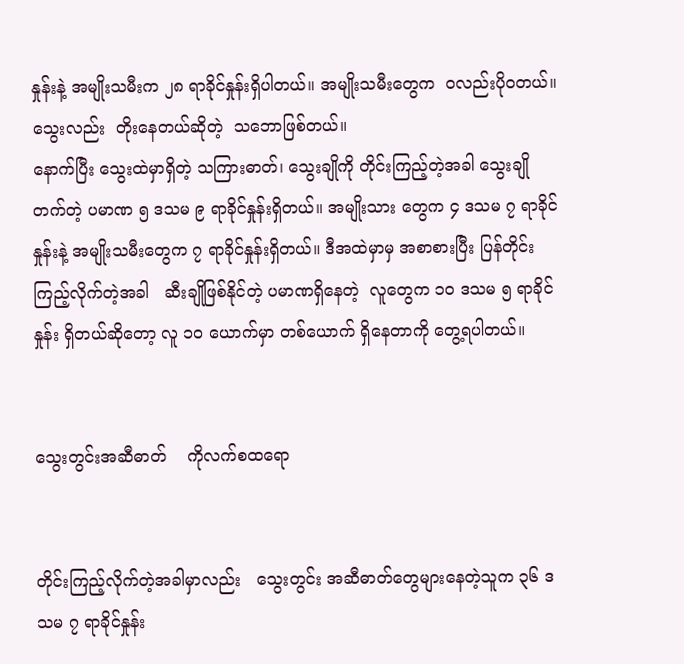နှုန်းနဲ့ အမျိုးသမီးက ၂၈ ရာခိုင်နှုန်းရှိပါတယ်။ အမျိုးသမီးတွေက  ဝလည်းပိုဝတယ်။ သွေးလည်း  တိုးနေတယ်ဆိုတဲ့  သဘောဖြစ်တယ်။
နောက်ပြီး သွေးထဲမှာရှိတဲ့ သကြားဓာတ်၊ သွေးချိုကို တိုင်းကြည့်တဲ့အခါ သွေးချိုတက်တဲ့ ပမာဏ ၅ ဒသမ ၉ ရာခိုင်နှုန်းရှိတယ်။ အမျိုးသား တွေက ၄ ဒသမ ၇ ရာခိုင်နှုန်းနဲ့ အမျိုးသမီးတွေက ၇ ရာခိုင်နှုန်းရှိတယ်။ ဒီအထဲမှာမှ အစာစားပြီး ပြန်တိုင်းကြည့်လိုက်တဲ့အခါ   ဆီးချိုဖြစ်နိုင်တဲ့ ပမာဏရှိနေတဲ့  လူတွေက ၁၀ ဒသမ ၅ ရာခိုင်နှုန်း ရှိတယ်ဆိုတော့ လူ ၁၀ ယောက်မှာ တစ်ယောက် ရှိနေတာကို တွေ့ရပါတယ်။


သွေးတွင်းအဆီဓာတ်    ကိုလက်စထရော


တိုင်းကြည့်လိုက်တဲ့အခါမှာလည်း   သွေးတွင်း အဆီဓာတ်တွေများနေတဲ့သူက ၃၆ ဒသမ ၇ ရာခိုင်နှုန်း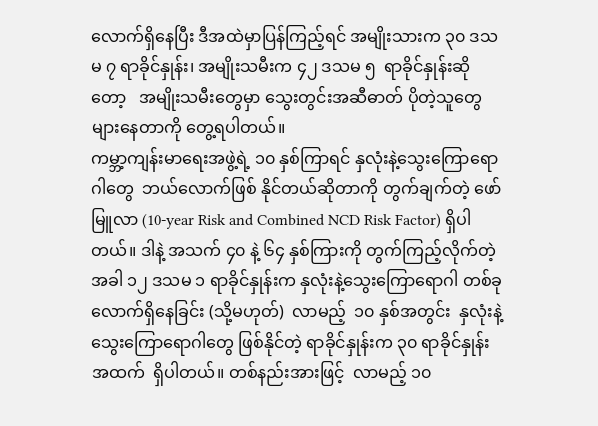လောက်ရှိနေပြီး ဒီအထဲမှာပြန်ကြည့်ရင် အမျိုးသားက ၃၀ ဒသမ ၇ ရာခိုင်နှုန်း၊ အမျိုးသမီးက ၄၂ ဒသမ ၅  ရာခိုင်နှုန်းဆိုတော့   အမျိုးသမီးတွေမှာ သွေးတွင်းအဆီဓာတ် ပိုတဲ့သူတွေများနေတာကို တွေ့ရပါတယ်။
ကမ္ဘာ့ကျန်းမာရေးအဖွဲ့ရဲ့ ၁၀ နှစ်ကြာရင် နှလုံးနဲ့သွေးကြောရောဂါတွေ  ဘယ်လောက်ဖြစ် နိုင်တယ်ဆိုတာကို တွက်ချက်တဲ့ ဖော်မြူလာ (10-year Risk and Combined NCD Risk Factor) ရှိပါတယ်။ ဒါနဲ့ အသက် ၄၀ နဲ့ ၆၄ နှစ်ကြားကို တွက်ကြည့်လိုက်တဲ့အခါ ၁၂ ဒသမ ၁ ရာခိုင်နှုန်းက နှလုံးနဲ့သွေးကြောရောဂါ တစ်ခုလောက်ရှိနေခြင်း (သို့မဟုတ်)  လာမည့်  ၁၀ နှစ်အတွင်း  နှလုံးနဲ့ သွေးကြောရောဂါတွေ ဖြစ်နိုင်တဲ့ ရာခိုင်နှုန်းက ၃၀ ရာခိုင်နှုန်းအထက်  ရှိပါတယ်။ တစ်နည်းအားဖြင့်  လာမည့် ၁၀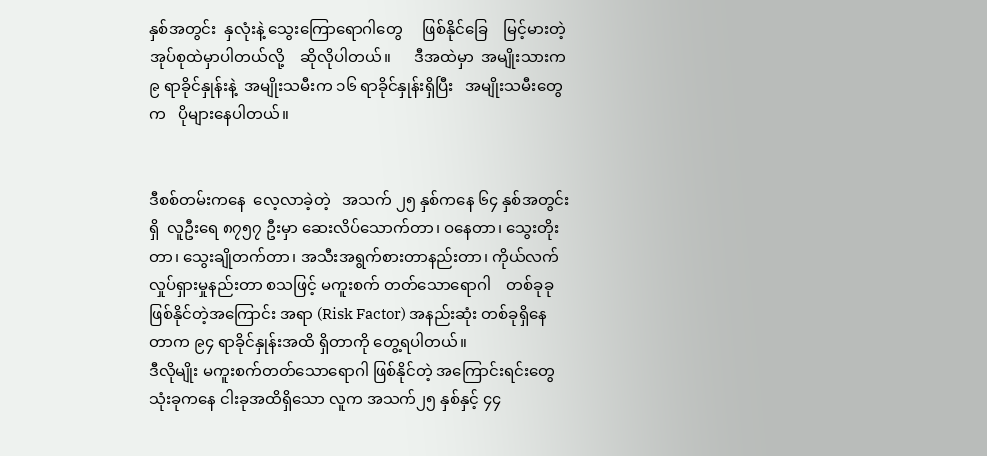နှစ်အတွင်း  နှလုံးနဲ့ သွေးကြောရောဂါတွေ     ဖြစ်နိုင်ခြေ    မြင့်မားတဲ့  အုပ်စုထဲမှာပါတယ်လို့    ဆိုလိုပါတယ်။      ဒီအထဲမှာ  အမျိုးသားက ၉ ရာခိုင်နှုန်းနဲ့  အမျိုးသမီးက ၁၆ ရာခိုင်နှုန်းရှိပြီး   အမျိုးသမီးတွေက   ပိုများနေပါတယ်။


ဒီစစ်တမ်းကနေ  လေ့လာခဲ့တဲ့   အသက် ၂၅ နှစ်ကနေ ၆၄ နှစ်အတွင်းရှိ  လူဦးရေ ၈၇၅၇ ဦးမှာ ဆေးလိပ်သောက်တာ၊ ဝနေတာ၊ သွေးတိုးတာ၊ သွေးချိုတက်တာ၊ အသီးအရွက်စားတာနည်းတာ၊ ကိုယ်လက်လှုပ်ရှားမှုနည်းတာ စသဖြင့် မကူးစက် တတ်သောရောဂါ    တစ်ခုခုဖြစ်နိုင်တဲ့အကြောင်း အရာ (Risk Factor) အနည်းဆုံး တစ်ခုရှိနေတာက ၉၄ ရာခိုင်နှုန်းအထိ ရှိတာကို တွေ့ရပါတယ်။
ဒီလိုမျိုး မကူးစက်တတ်သောရောဂါ ဖြစ်နိုင်တဲ့ အကြောင်းရင်းတွေ သုံးခုကနေ ငါးခုအထိရှိသော လူက အသက်၂၅ နှစ်နှင့် ၄၄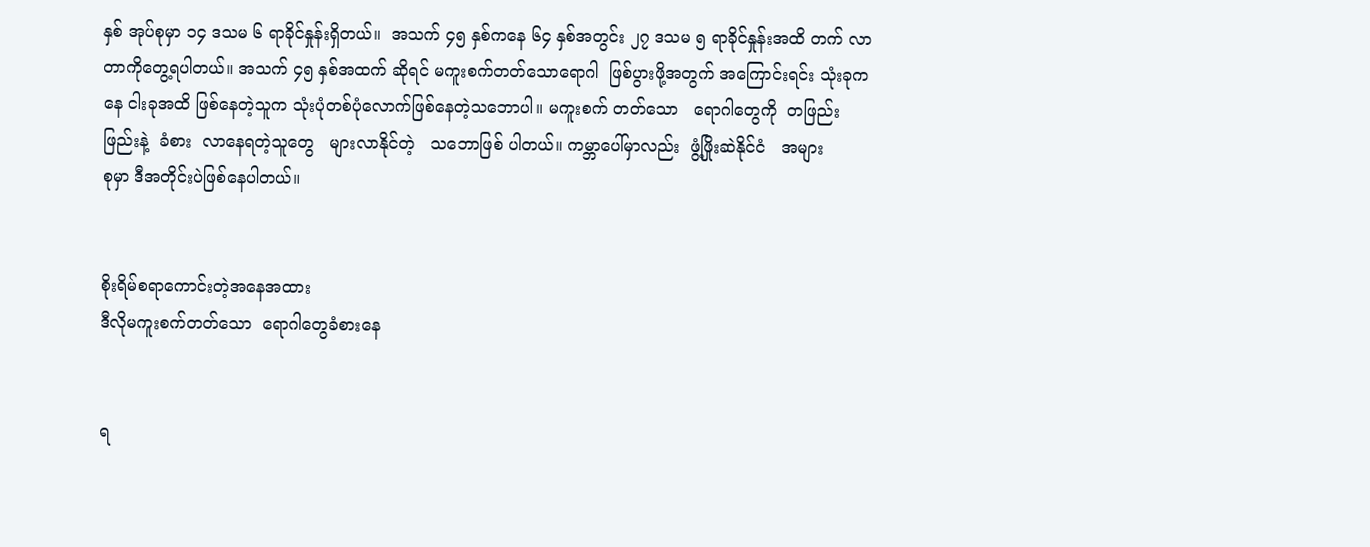နှစ် အုပ်စုမှာ ၁၄ ဒသမ ၆ ရာခိုင်နှုန်းရှိတယ်။  အသက် ၄၅ နှစ်ကနေ ၆၄ နှစ်အတွင်း ၂၇ ဒသမ ၅ ရာခိုင်နှုန်းအထိ တက် လာတာကိုတွေ့ရပါတယ်။ အသက် ၄၅ နှစ်အထက် ဆိုရင် မကူးစက်တတ်သောရောဂါ  ဖြစ်ပွားဖို့အတွက် အကြောင်းရင်း သုံးခုကနေ ငါးခုအထိ ဖြစ်နေတဲ့သူက သုံးပုံတစ်ပုံလောက်ဖြစ်နေတဲ့သဘောပါ။ မကူးစက် တတ်သော   ရောဂါတွေကို  တဖြည်းဖြည်းနဲ့  ခံစား  လာနေရတဲ့သူတွေ   များလာနိုင်တဲ့   သဘောဖြစ် ပါတယ်။ ကမ္ဘာပေါ်မှာလည်း  ဖွံ့ဖြိုးဆဲနိုင်ငံ   အများ
စုမှာ ဒီအတိုင်းပဲဖြစ်နေပါတယ်။


စိုးရိမ်စရာကောင်းတဲ့အနေအထား
ဒီလိုမကူးစက်တတ်သော  ရောဂါတွေခံစားနေ


ရ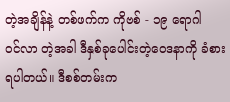တဲ့အချိန်နဲ့ တစ်ဖက်က ကိုဗစ် - ၁၉ ရောဂါ   ဝင်လာ တဲ့အခါ ဒီနှစ်ခုပေါင်းတဲ့ဝေဒနာကို ခံစားရပါတယ်။ ဒီစစ်တမ်းက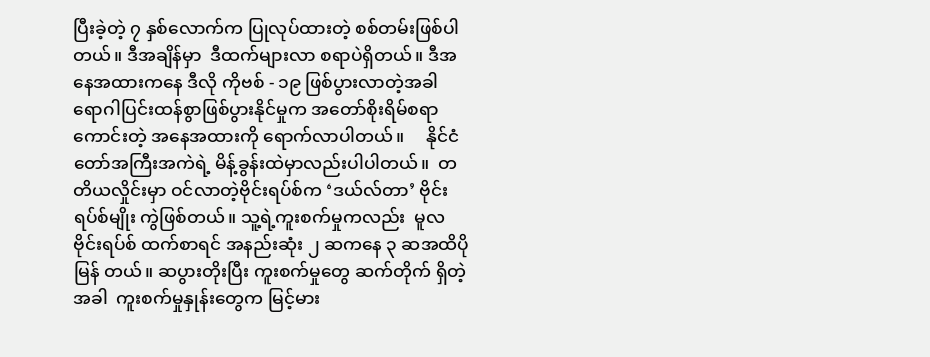ပြီးခဲ့တဲ့ ၇ နှစ်လောက်က ပြုလုပ်ထားတဲ့ စစ်တမ်းဖြစ်ပါတယ်။ ဒီအချိန်မှာ  ဒီထက်များလာ စရာပဲရှိတယ်။ ဒီအနေအထားကနေ ဒီလို ကိုဗစ် - ၁၉ ဖြစ်ပွားလာတဲ့အခါ  ရောဂါပြင်းထန်စွာ‌ဖြစ်ပွားနိုင်မှုက အတော်စိုးရိမ်စရာကောင်းတဲ့ အနေအထားကို ရောက်လာပါတယ်။     နိုင်ငံတော်အကြီးအကဲရဲ့ မိန့်ခွန်းထဲမှာလည်းပါပါတယ်။  တတိယလှိုင်းမှာ ဝင်လာတဲ့ဗိုင်းရပ်စ်က ‘ဒယ်လ်တာ’ ဗိုင်းရပ်စ်မျိုး ကွဲဖြစ်တယ်။ သူ့ရဲ့ကူးစက်မှုကလည်း  မူလဗိုင်းရပ်စ် ထက်စာရင် အနည်းဆုံး ၂ ဆကနေ ၃ ဆအထိပိုမြန် တယ်။ ဆပွားတိုးပြီး ကူးစက်မှုတွေ ဆက်တိုက် ရှိတဲ့အခါ  ကူးစက်မှုနှုန်းတွေက မြင့်မား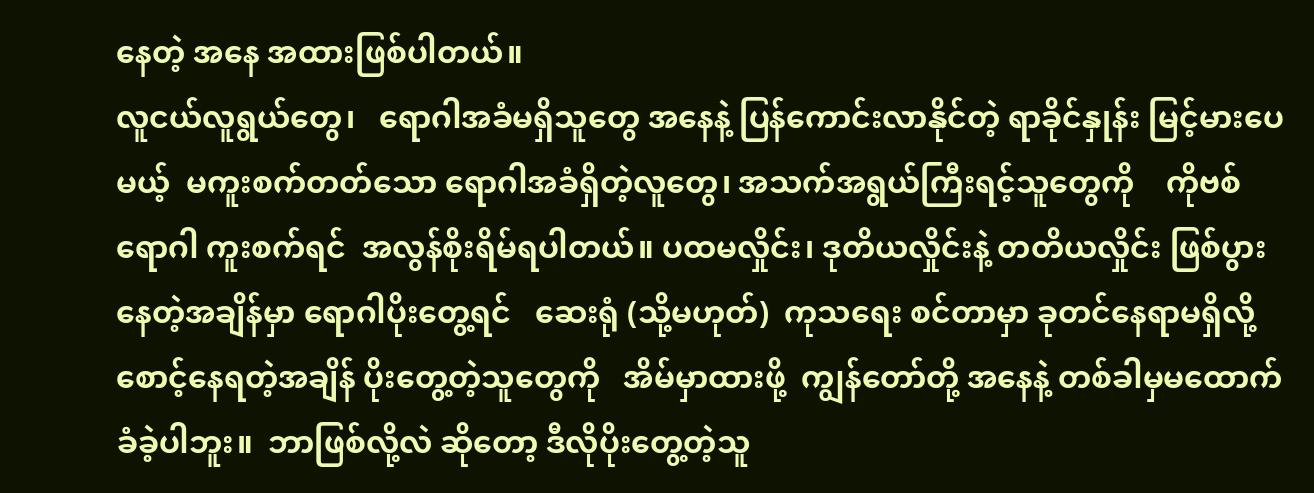နေတဲ့ အနေ အထားဖြစ်ပါတယ်။
လူငယ်လူရွယ်တွေ၊   ရောဂါအခံမရှိသူတွေ အနေနဲ့ ပြန်ကောင်းလာနိုင်တဲ့ ရာခိုင်နှုန်း မြင့်မားပေ မယ့်  မကူးစက်တတ်သော ရောဂါအခံရှိတဲ့လူ‌တွေ၊ အသက်အရွယ်ကြီးရင့်သူတွေကို    ကိုဗစ်ရောဂါ ကူးစက်ရင်  အလွန်စိုးရိမ်ရပါတယ်။ ပထမလှိုင်း၊ ဒုတိယလှိုင်းနဲ့ တတိယလှိုင်း ဖြစ်ပွားနေတဲ့အချိန်မှာ ရောဂါပိုးတွေ့ရင်   ဆေးရုံ (သို့မဟုတ်)  ကုသရေး စင်တာမှာ ခုတင်နေရာမရှိလို့ စောင့်နေရတဲ့အချိန် ပိုးတွေ့တဲ့သူတွေကို   အိမ်မှာထားဖို့  ကျွန်တော်တို့ အနေနဲ့ တစ်ခါမှမထောက်ခံခဲ့ပါဘူး။  ဘာဖြစ်လို့လဲ ဆိုတော့ ဒီလိုပိုးတွေ့တဲ့သူ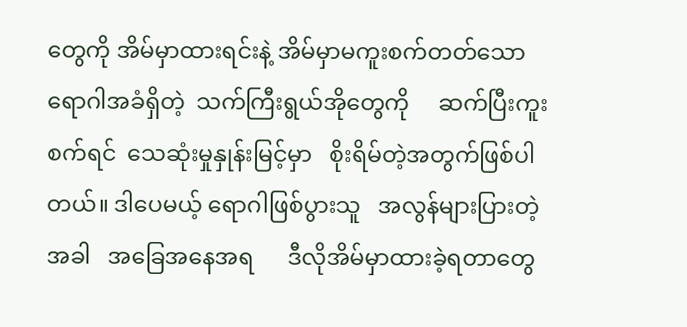တွေကို အိမ်မှာထားရင်းနဲ့ အိမ်မှာမကူးစက်တတ်သော    ရောဂါအခံရှိတဲ့  သက်ကြီးရွယ်အိုတွေကို     ဆက်ပြီးကူးစက်ရင်  သေဆုံးမှုနှုန်းမြင့်မှာ   စိုးရိမ်တဲ့အတွက်ဖြစ်ပါတယ်။ ဒါပေမယ့် ရောဂါဖြစ်ပွားသူ   အလွန်များပြားတဲ့အခါ   အခြေအနေအရ      ဒီလိုအိမ်မှာထားခဲ့ရတာတွေ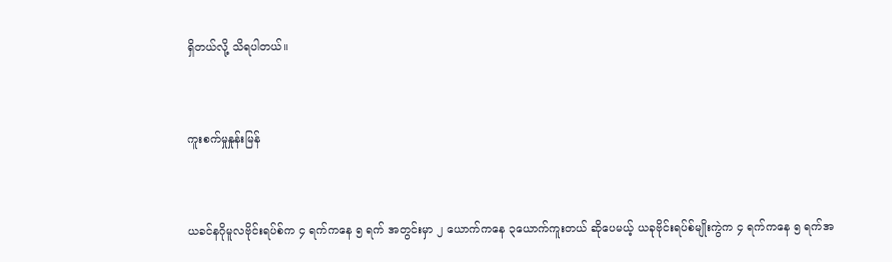ရှိတယ်လို့ သိရပါတယ်။


ကူးစက်မှုနှုန်းမြန်


ယခင်နဂိုမူလဗိုင်းရပ်စ်က ၄ ရက်ကနေ ၅ ရက် အတွင်းမှာ ၂ ယောက်ကနေ ၃ယောက်ကူးတယ် ဆိုပေမယ့် ယခုဗိုင်းရပ်စ်မျိုးကွဲက ၄ ရက်ကနေ ၅ ရက်အ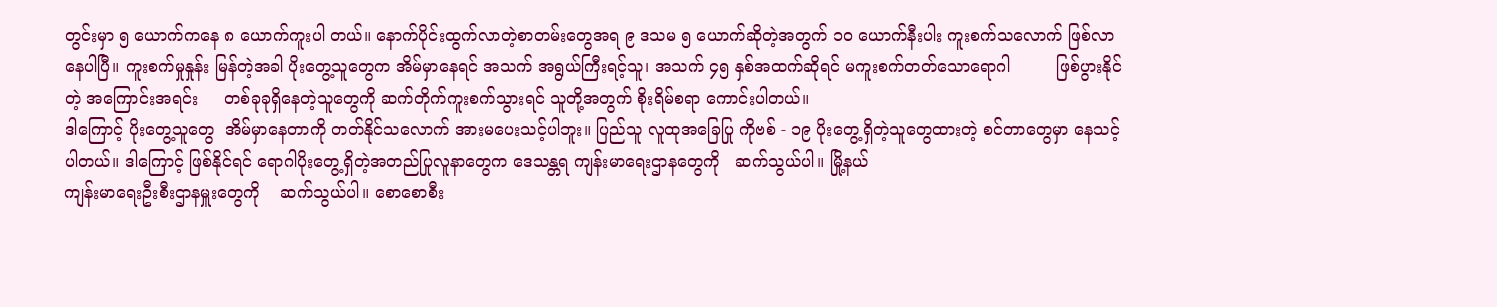တွင်းမှာ ၅ ယောက်ကနေ ၈ ယောက်ကူးပါ တယ်။ နောက်ပိုင်းထွက်လာတဲ့စာတမ်းတွေအရ ၉ ဒသမ ၅ ယောက်ဆိုတဲ့အတွက် ၁၀ ယောက်နီးပါး ကူးစက်သလောက် ဖြစ်လာနေပါပြီ။ ကူးစက်မှုနှုန်း မြန်တဲ့အခါ ပိုးတွေ့သူတွေက အိမ်မှာနေရင် အသက် အရွယ်ကြီးရင့်သူ၊ အသက် ၄၅ နှစ်အထက်ဆိုရင် မကူးစက်တတ်သောရောဂါ         ဖြစ်ပွားနိုင်တဲ့ အကြောင်းအရင်း     တစ်ခုခုရှိနေတဲ့သူတွေကို ဆက်တိုက်ကူးစက်သွားရင် သူတို့အတွက် စိုးရိမ်စရာ ကောင်းပါတယ်။
ဒါကြောင့် ပိုးတွေ့သူတွေ  အိမ်မှာနေတာကို တတ်နိုင်သလောက် အားမပေးသင့်ပါဘူး။ ပြည်သူ လူထုအခြေပြု ကိုဗစ် - ၁၉ ပိုးတွေ့ရှိတဲ့သူတွေထားတဲ့ စင်တာတွေမှာ နေသင့်ပါတယ်။ ဒါကြောင့် ဖြစ်နိုင်ရင် ရောဂါပိုးတွေ့ရှိတဲ့အတည်ပြုလူနာတွေက ဒေသန္တရ ကျန်းမာရေးဌာနတွေကို   ဆက်သွယ်ပါ။ မြို့နယ်
ကျန်းမာရေးဦးစီးဌာနမှူးတွေကို    ဆက်သွယ်ပါ။ စောစောစီး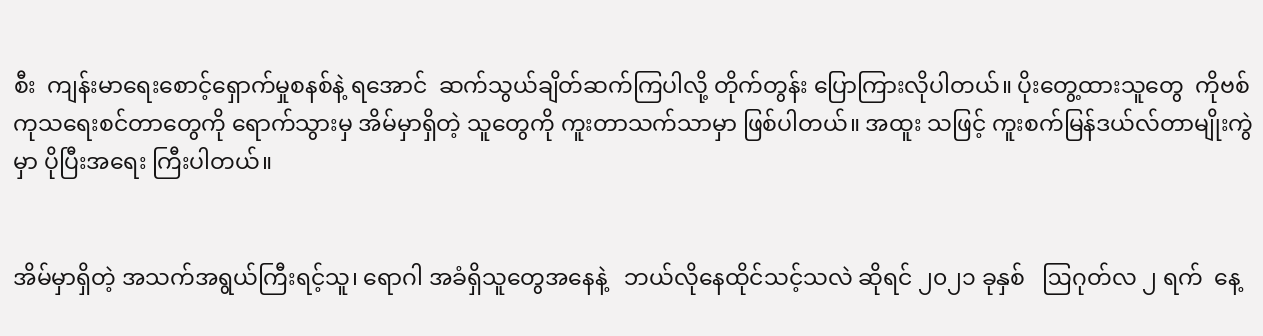စီး  ကျန်းမာရေးစောင့်ရှောက်မှုစနစ်နဲ့ ရအောင်  ဆက်သွယ်ချိတ်ဆက်ကြပါလို့ တိုက်တွန်း ပြောကြားလိုပါတယ်။ ပိုးတွေ့ထားသူတွေ  ကိုဗစ် ကုသရေးစင်တာတွေကို ရောက်သွားမှ အိမ်မှာရှိတဲ့ သူတွေကို ကူးတာသက်သာမှာ ဖြစ်ပါတယ်။ အထူး သဖြင့် ကူးစက်မြန်ဒယ်လ်တာမျိုးကွဲမှာ ပိုပြီးအရေး ကြီးပါတယ်။


အိမ်မှာရှိတဲ့ အသက်အရွယ်ကြီးရင့်သူ၊ ရောဂါ အခံရှိသူတွေအနေနဲ့   ဘယ်လိုနေထိုင်သင့်သလဲ ဆိုရင် ၂၀၂၁ ခုနှစ်   ဩဂုတ်လ ၂ ရက်  နေ့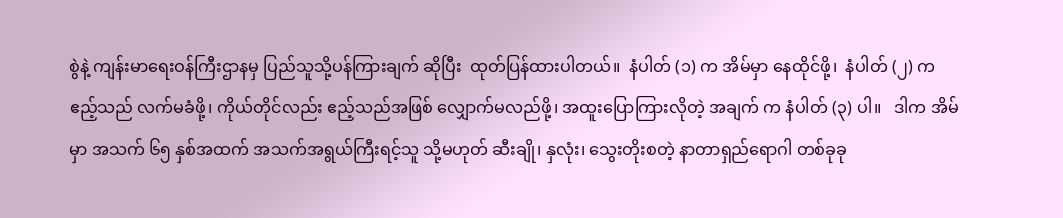စွဲနဲ့ ကျန်းမာရေးဝန်ကြီးဌာနမှ ပြည်သူသို့ပန်ကြားချက် ဆိုပြီး  ထုတ်ပြန်ထားပါတယ်။  နံပါတ် (၁) က အိမ်မှာ နေထိုင်ဖို့၊  နံပါတ် (၂) က   ဧည့်သည် လက်မခံဖို့၊ ကိုယ်တိုင်လည်း ဧည့်သည်အဖြစ် လျှောက်မလည်ဖို့၊ အထူးပြောကြားလိုတဲ့ အချက် က နံပါတ် (၃) ပါ။   ဒါက အိမ်မှာ အသက် ၆၅ နှစ်အထက် အသက်အရွယ်ကြီးရင့်သူ သို့မဟုတ် ဆီးချို၊ နှလုံး၊ သွေးတိုးစတဲ့ နာတာရှည်ရောဂါ တစ်ခုခု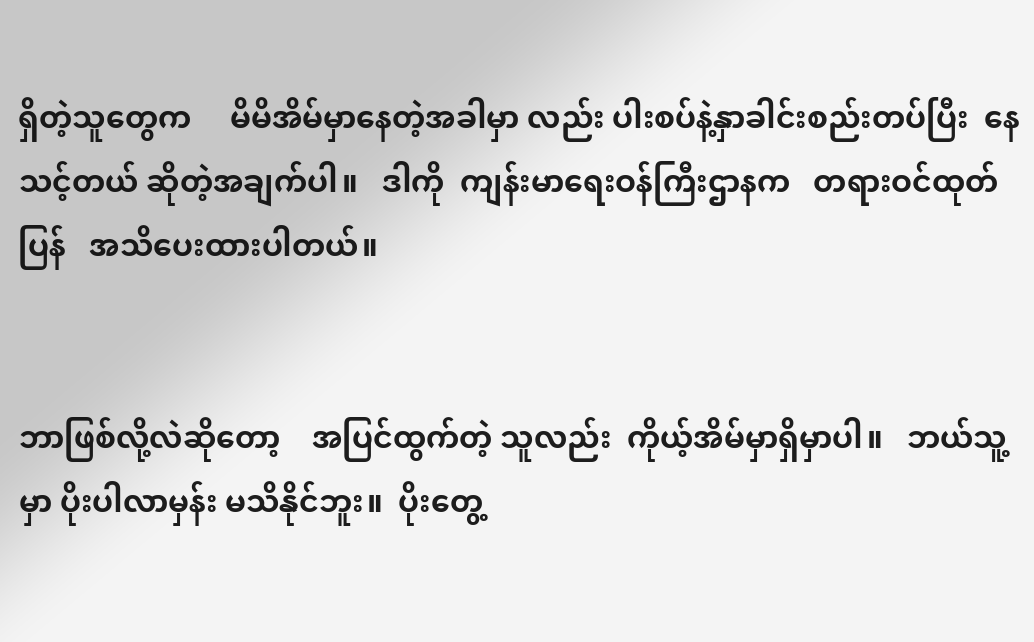ရှိတဲ့သူတွေက     မိမိအိမ်မှာနေတဲ့အခါမှာ လည်း ပါးစပ်နဲ့နှာခါင်းစည်းတပ်ပြီး  နေသင့်တယ် ဆိုတဲ့အချက်ပါ။   ဒါကို  ကျန်းမာရေးဝန်ကြီးဌာနက   တရားဝင်ထုတ်ပြန်   အသိပေးထားပါတယ်။


ဘာဖြစ်လို့လဲဆိုတော့    အပြင်ထွက်တဲ့ သူလည်း  ကိုယ့်အိမ်မှာရှိမှာပါ။   ဘယ်သူ့မှာ ပိုးပါလာမှန်း မသိနိုင်ဘူး။  ပိုးတွေ့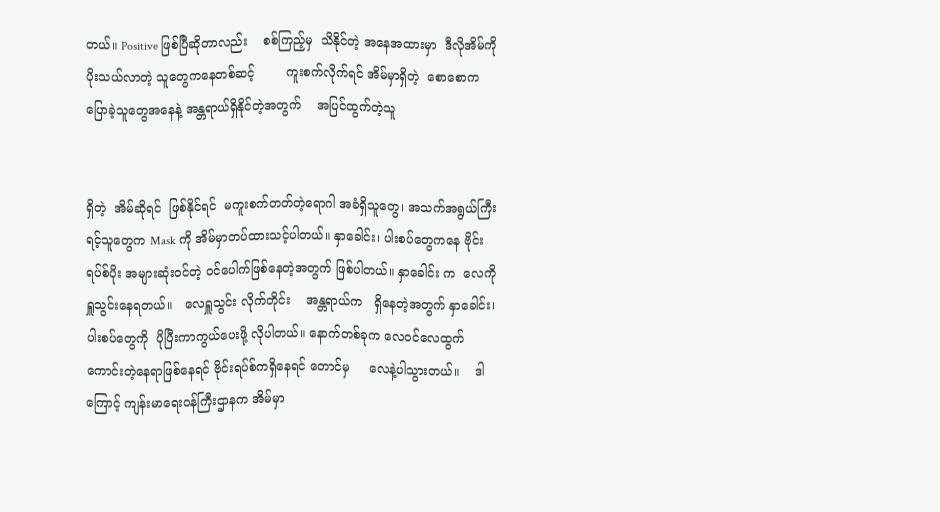တယ်။ Positive ဖြစ်ပြီဆိုတာလည်း    စစ်ကြည့်မှ  သိနိုင်တဲ့ အနေအထားမှာ  ဒီလိုအိမ်ကို  ပိုးသယ်လာတဲ့ သူတွေကနေတစ်ဆင့်        ကူးစက်လိုက်ရင် အိမ်မှာရှိတဲ့  စောစောကပြောခဲ့သူတွေအနေနဲ့ အန္တရာယ်ရှိနိုင်တဲ့အတွက်    အပြင်ထွက်တဲ့သူ


ရှိတဲ့  အိမ်ဆိုရင်  ဖြစ်နိုင်ရင်  မကူးစက်တတ်တဲ့ရောဂါ အခံရှိသူတွေ၊ အသက်အရွယ်ကြီးရင့်သူတွေက Mask ကို အိမ်မှာတပ်ထားသင့်ပါတယ်။ နှာခေါင်း၊ ပါးစပ်တွေကနေ ဗိုင်းရပ်စ်ပိုး အများဆုံးဝင်တဲ့ ဝင်ပေါက်ဖြစ်နေတဲ့အတွက် ဖြစ်ပါတယ်။ နှာခေါင်း က  လေကိုရှူသွင်းနေရတယ်။   လေရှူသွင်း လိုက်တိုင်း    အန္တရာယ်က   ရှိနေတဲ့အတွက် နှာခေါင်း၊ ပါးစပ်တွေကို  ပိုပြီးကာကွယ်ပေးဖို့ လိုပါတယ်။ နောက်တစ်ခုက လေဝင်လေထွက် ကောင်းတဲ့နေရာဖြစ်နေရင် ဗိုင်းရပ်စ်ကရှိနေရင် တောင်မှ     လေနဲ့ပါသွားတယ်။    ဒါကြောင့် ကျန်းမာရေးဝန်ကြီးဌာနက အိမ်မှာ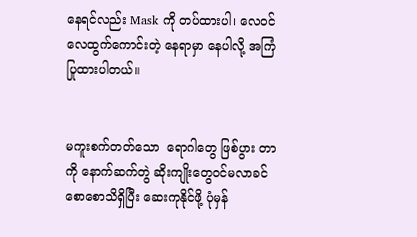နေရင်လည်း Mask ကို တပ်ထားပါ၊ လေဝင်လေထွက်ကောင်းတဲ့ နေရာမှာ နေပါလို့ အကြံပြုထားပါတယ်။


မကူးစက်တတ်သော  ရောဂါတွေ ဖြစ်ပွား တာကို နောက်ဆက်တွဲ ဆိုးကျိုးတွေဝင်မလာခင် စောစောသိရှိပြီး ဆေးကုနိုင်ဖို့ ပုံမှန်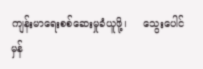ကျန်းမာရေးစစ်ဆေးမှုခံယူဖို့၊     သွေးပေါင်မှန်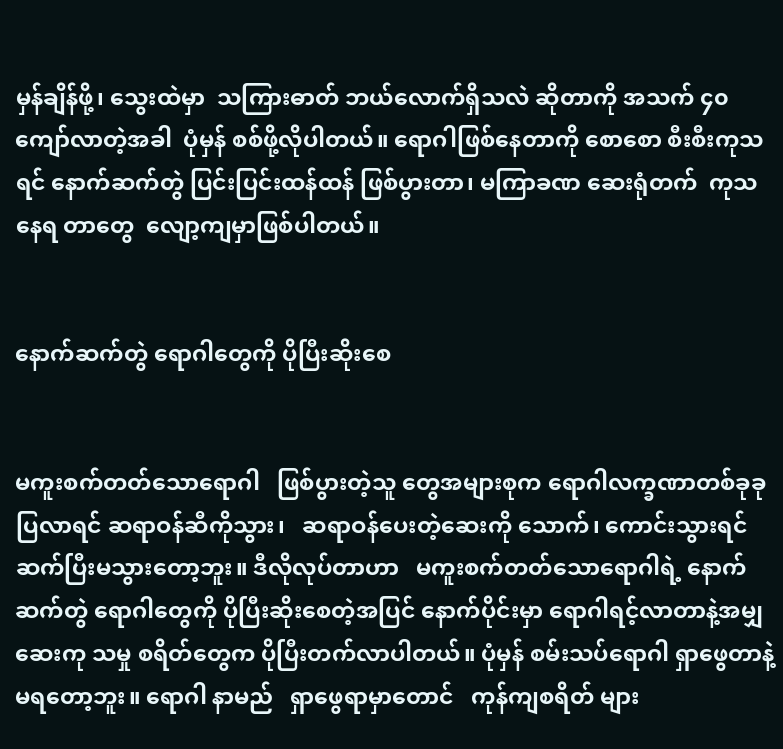မှန်ချိန်ဖို့၊ သွေးထဲမှာ  သကြားဓာတ် ဘယ်လောက်ရှိသလဲ ဆိုတာကို အသက် ၄၀ ကျော်လာတဲ့အခါ  ပုံမှန် စစ်ဖို့လိုပါတယ်။ ရောဂါဖြစ်နေတာကို စောစော စီးစီးကုသရင် နောက်ဆက်တွဲ ပြင်းပြင်းထန်ထန် ဖြစ်ပွားတာ၊ မကြာခဏ ဆေးရုံတက်  ကုသနေရ တာတွေ  လျော့ကျမှာဖြစ်ပါတယ်။


နောက်ဆက်တွဲ ရောဂါတွေကို ပိုပြီးဆိုးစေ


မကူးစက်တတ်သောရောဂါ   ဖြစ်ပွားတဲ့သူ တွေအများစုက ရောဂါလက္ခဏာတစ်ခုခုပြလာရင် ဆရာဝန်ဆီကိုသွား၊   ဆရာဝန်ပေးတဲ့ဆေးကို သောက်၊ ကောင်းသွားရင် ဆက်ပြီးမသွားတော့ဘူး။ ဒီလိုလုပ်တာဟာ   မကူးစက်တတ်သောရောဂါရဲ့ နောက်ဆက်တွဲ ရောဂါတွေကို ပိုပြီးဆိုးစေတဲ့အပြင် နောက်ပိုင်းမှာ ရောဂါရင့်လာတာနဲ့အမျှ ဆေးကု သမှု စရိတ်တွေက ပိုပြီးတက်လာပါတယ်။ ပုံမှန် စမ်းသပ်ရောဂါ ရှာဖွေတာနဲ့ မရတော့ဘူး။ ရောဂါ နာမည်   ရှာဖွေရာမှာတောင်   ကုန်ကျစရိတ် များ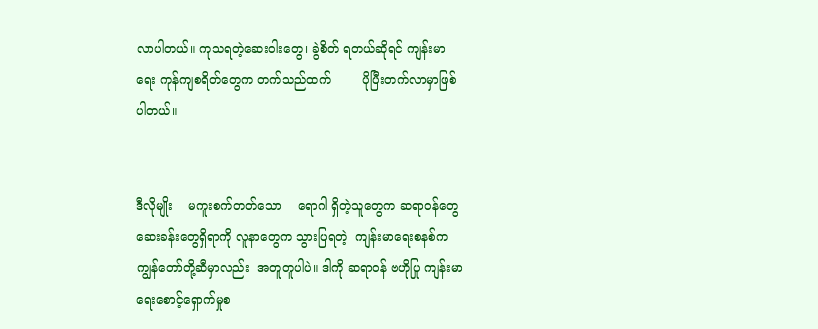လာပါတယ်။ ကုသရတဲ့ဆေးဝါးတွေ၊ ခွဲစိတ် ရတယ်ဆိုရင် ကျန်းမာရေး ကုန်ကျစရိတ်တွေက တက်သည်ထက်        ပိုပြီးတက်လာမှာဖြစ်
ပါတယ်။


ဒီလိုမျိုး    မကူးစက်တတ်သော    ရောဂါ ရှိတဲ့သူတွေက ဆရာဝန်တွေ ဆေးခန်းတွေရှိရာကို လူနာတွေက သွားပြရတဲ့  ကျန်းမာရေးစနစ်က ကျွန်တော်တို့ဆီမှာလည်း  အတူတူပါပဲ။ ဒါကို ဆရာဝန် ဗဟိုပြု ကျန်းမာရေးစောင့်ရှောက်မှုစ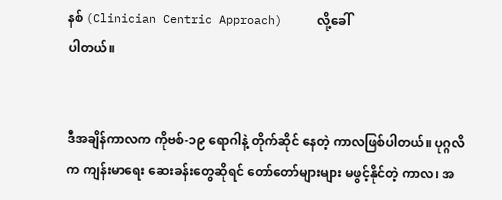နစ် (Clinician Centric Approach)     လို့ခေါ်
ပါတယ်။


ဒီအချိန်ကာလက ကိုဗစ်-၁၉ ရောဂါနဲ့ တိုက်ဆိုင် နေတဲ့ ကာလဖြစ်ပါတယ်။ ပုဂ္ဂလိက ကျန်းမာရေး ဆေးခန်းတွေဆိုရင် တော်တော်များများ မဖွင့်နိုင်တဲ့ ကာလ၊ အ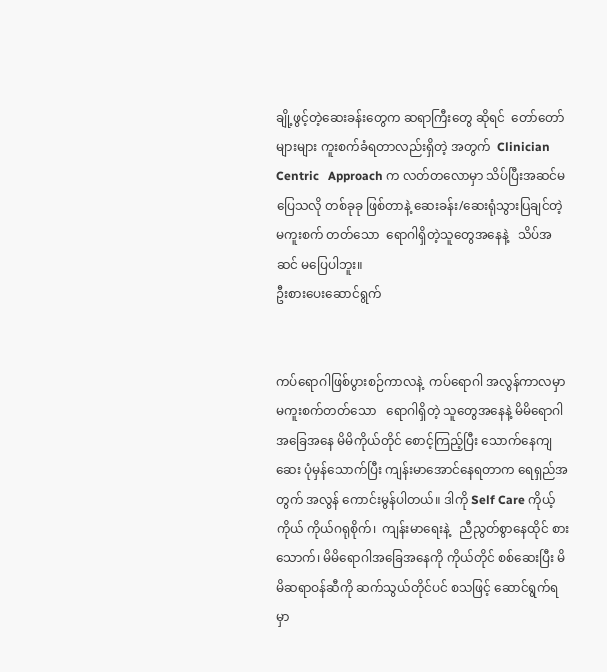ချို့ဖွင့်တဲ့ဆေးခန်းတွေက ဆရာကြီးတွေ ဆိုရင်  တော်တော်များများ ကူးစက်ခံရတာလည်းရှိတဲ့ အတွက်  Clinician   Centric   Approach က လတ်တလောမှာ သိပ်ပြီးအဆင်မပြေသလို တစ်ခုခု ဖြစ်တာနဲ့ ဆေးခန်း/ဆေးရုံသွားပြချင်တဲ့ မကူးစက် တတ်သော  ရောဂါရှိတဲ့သူတွေအနေနဲ့   သိပ်အဆင် မပြေပါဘူး။
ဦးစားပေးဆောင်ရွက်


ကပ်ရောဂါဖြစ်ပွားစဉ်ကာလနဲ့  ကပ်ရောဂါ အလွန်ကာလမှာ  မကူးစက်တတ်သော   ရောဂါရှိတဲ့ သူတွေအနေနဲ့ မိမိရောဂါအခြေအနေ မိမိကိုယ်တိုင် စောင့်ကြည့်ပြီး သောက်နေကျဆေး ပုံမှန်သောက်ပြီး ကျန်းမာအောင်နေရတာက ရေရှည်အတွက် အလွန် ကောင်းမွန်ပါတယ်။ ဒါကို Self Care ကိုယ့်ကိုယ် ကိုယ်ဂရုစိုက်၊  ကျန်းမာရေးနဲ့   ညီညွတ်စွာနေထိုင် စားသောက်၊ မိမိရောဂါအခြေအနေကို ကိုယ်တိုင် စစ်ဆေးပြီး မိမိဆရာဝန်ဆီကို ဆက်သွယ်တိုင်ပင် စသဖြင့် ဆောင်ရွက်ရမှာ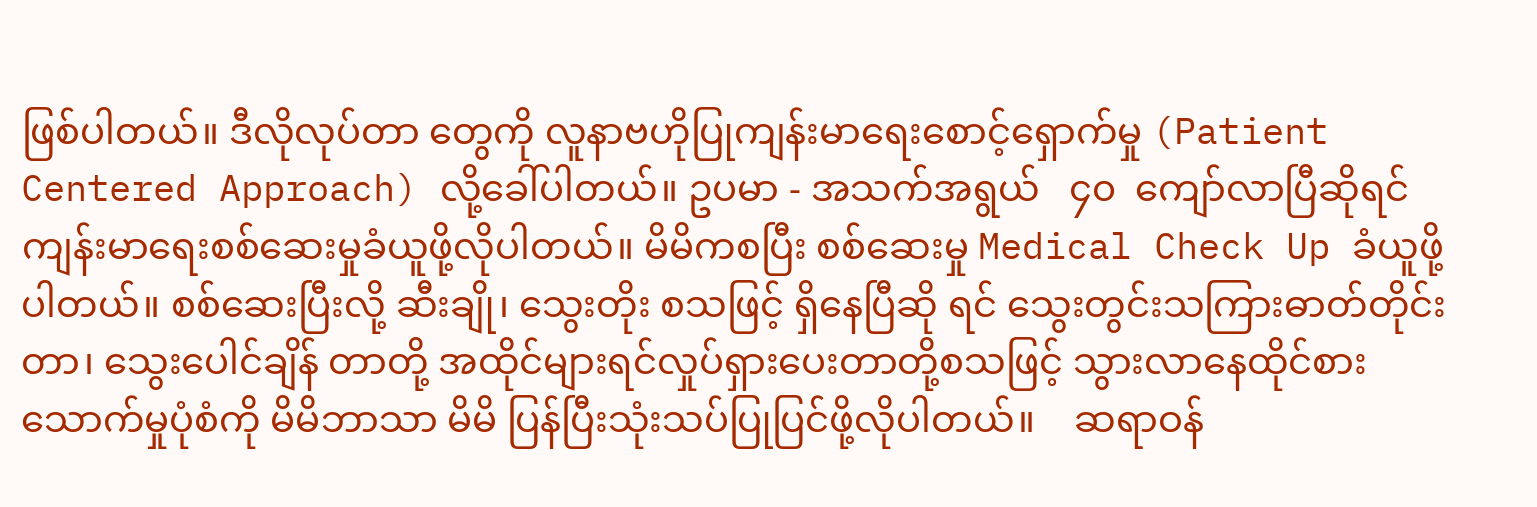ဖြစ်ပါတယ်။ ဒီလိုလုပ်တာ တွေကို လူနာဗဟိုပြုကျန်းမာရေးစောင့်ရှောက်မှု (Patient Centered Approach) လို့ခေါ်ပါတယ်။ ဥပမာ - အသက်အရွယ်   ၄၀  ကျော်လာပြီဆိုရင် ကျန်းမာရေးစစ်ဆေးမှုခံယူဖို့လိုပါတယ်။ မိမိကစပြီး စစ်ဆေးမှု Medical Check Up ခံယူဖို့ပါတယ်။ စစ်ဆေးပြီးလို့ ဆီးချို၊ သွေးတိုး စသဖြင့် ရှိနေပြီဆို ရင် သွေးတွင်းသကြားဓာတ်တိုင်းတာ၊ သွေးပေါင်ချိန် တာတို့ အထိုင်များရင်လှုပ်ရှားပေးတာတို့စသဖြင့် သွားလာနေထိုင်စားသောက်မှုပုံစံကို မိမိဘာသာ မိမိ ပြန်ပြီးသုံးသပ်ပြုပြင်ဖို့လိုပါတယ်။    ဆရာဝန်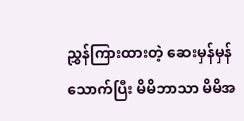ညွှန်ကြားထားတဲ့ ဆေးမှန်မှန်သောက်ပြီး မိမိဘာသာ မိမိအ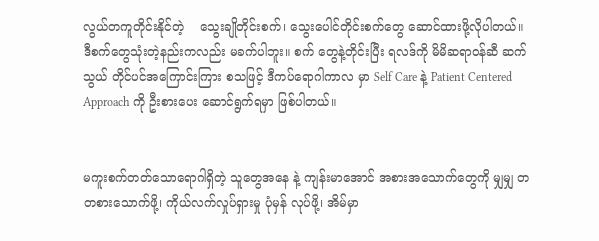လွယ်တကူတိုင်းနိုင်တဲ့    သွေးချိုတိုင်းစက်၊ သွေးပေါင်တိုင်းစက်တွေ ဆောင်ထားဖို့လိုပါတယ်။ ဒီစက်တွေသုံးတဲ့နည်းကလည်း မခက်ပါဘူး။ စက် တွေနဲ့တိုင်းပြီး ရလဒ်ကို မိမိဆရာဝန်ဆီ ဆက်သွယ် တိုင်ပင်အကြောင်းကြား စသဖြင့် ဒီကပ်ရောဂါကာလ မှာ Self Care နဲ့ Patient Centered Approach ကို ဦးစားပေး ဆောင်ရွက်ရမှာ ဖြစ်ပါတယ်။


မကူးစက်တတ်သောရောဂါရှိတဲ့ သူတွေအနေ နဲ့ ကျန်းမာအောင် အစားအသောက်တွေကို မျှမျှ တတစားသောက်ဖို့၊ ကိုယ်လက်လှုပ်ရှားမှု ပုံမှန် လုပ်ဖို့၊ အိမ်မှာ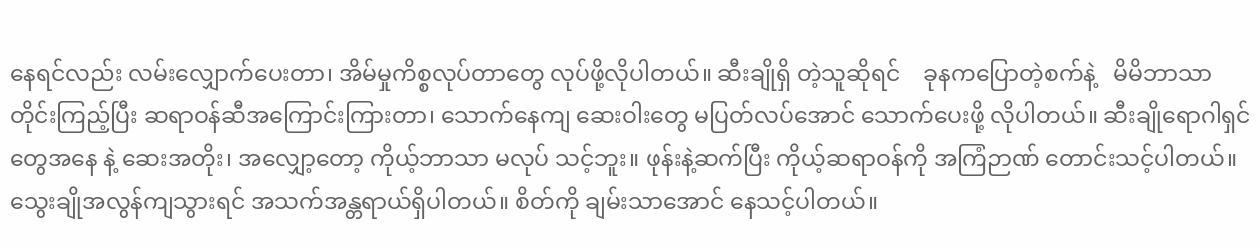နေရင်လည်း လမ်းလျှောက်ပေးတာ၊ အိမ်မှုကိစ္စလုပ်တာတွေ လုပ်ဖို့လိုပါတယ်။ ဆီးချိုရှိ တဲ့သူဆိုရင်    ခုနကပြောတဲ့စက်နဲ့   မိမိဘာသာ တိုင်းကြည့်ပြီး ဆရာဝန်ဆီအကြောင်းကြားတာ၊ သောက်နေကျ ဆေးဝါးတွေ မပြတ်လပ်အောင် သောက်ပေးဖို့ လိုပါတယ်။ ဆီးချိုရောဂါရှင်တွေအနေ နဲ့ ဆေးအတိုး၊ အလျှော့တော့ ကိုယ့်ဘာသာ မလုပ် သင့်ဘူး။ ဖုန်းနဲ့ဆက်ပြီး ကိုယ့်ဆရာဝန်ကို အကြံဉာဏ် တောင်းသင့်ပါတယ်။    သွေးချိုအလွန်ကျသွားရင် အသက်အန္တရာယ်ရှိပါတယ်။ စိတ်ကို ချမ်းသာအောင် နေသင့်ပါတယ်။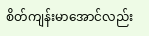စိတ်ကျန်းမာအောင်လည်း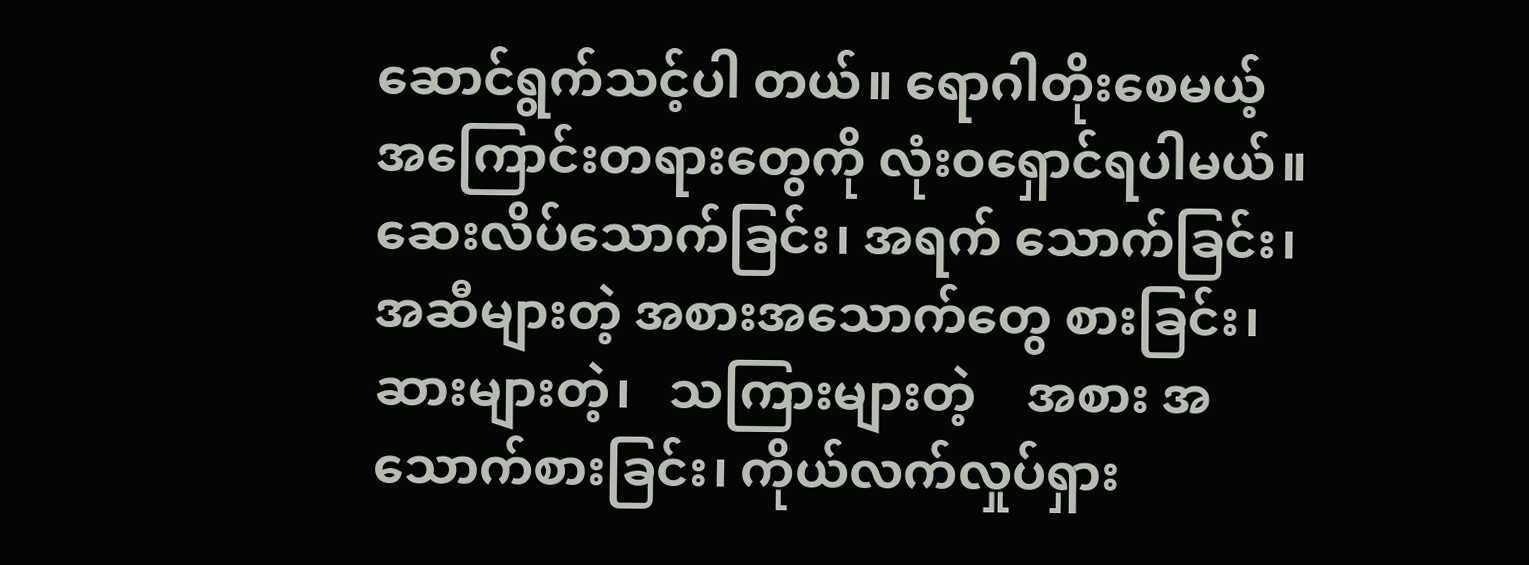ဆောင်ရွက်သင့်ပါ တယ်။ ရောဂါတိုးစေမယ့် အကြောင်းတရားတွေကို လုံးဝရှောင်ရပါမယ်။ ဆေးလိပ်သောက်ခြင်း၊ အရက် သောက်ခြင်း၊ အဆီများတဲ့ အစားအသောက်တွေ စားခြင်း၊  ဆားများတဲ့၊   သကြားများတဲ့    အစား အသောက်စားခြင်း၊ ကိုယ်လက်လှုပ်ရှား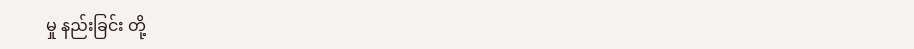မှု နည်းခြင်း တို့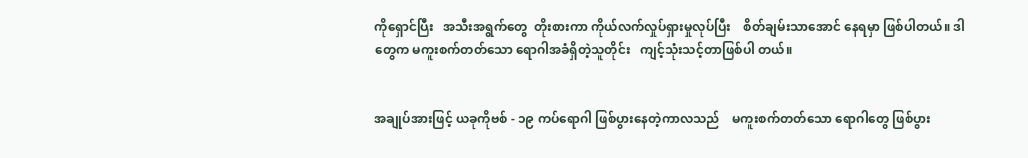ကိုရှောင်ပြီး   အသီးအရွက်တွေ  တိုးစားကာ ကိုယ်လက်လှုပ်ရှားမှုလုပ်ပြီး    စိတ်ချမ်းသာအောင် နေရမှာ ဖြစ်ပါတယ်။ ဒါတွေက မကူးစက်တတ်သော ရောဂါအခံရှိတဲ့သူတိုင်း   ကျင့်သုံးသင့်တာဖြစ်ပါ တယ်။


အချုပ်အားဖြင့် ယခုကိုဗစ် - ၁၉ ကပ်ရောဂါ ဖြစ်ပွားနေတဲ့ကာလသည်    မကူးစက်တတ်သော ရောဂါတွေ ဖြစ်ပွား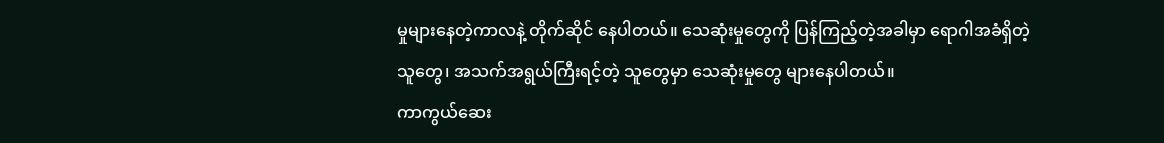မှုများနေတဲ့ကာလနဲ့ တိုက်ဆိုင် နေပါတယ်။ သေဆုံးမှုတွေကို ပြန်ကြည့်တဲ့အခါမှာ ရောဂါအခံရှိတဲ့သူတွေ၊ အသက်အရွယ်ကြီးရင့်တဲ့ သူတွေမှာ သေဆုံးမှုတွေ များနေပါတယ်။
ကာကွယ်ဆေး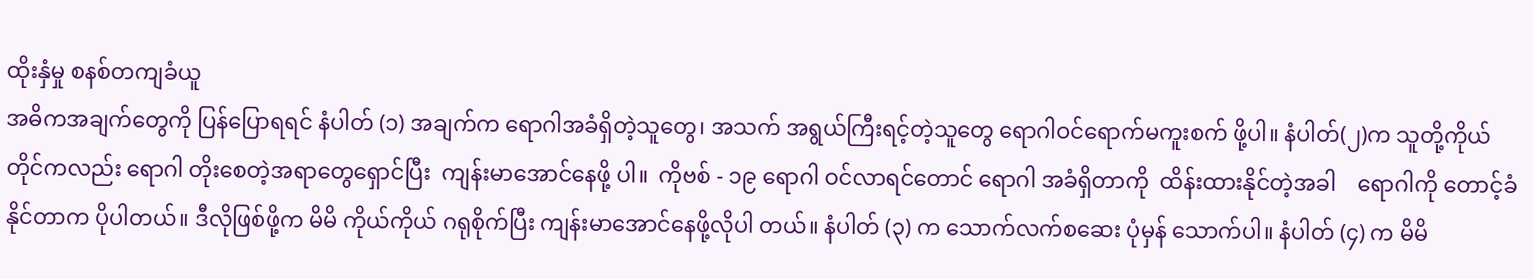ထိုးနှံမှု စနစ်တကျခံယူ
အဓိကအချက်တွေကို ပြန်ပြောရရင် နံပါတ် (၁) အချက်က ရောဂါအခံရှိတဲ့သူတွေ၊ အသက် အရွယ်ကြီးရင့်တဲ့သူတွေ ရောဂါဝင်ရောက်မကူးစက် ဖို့ပါ။ နံပါတ်(၂)က သူတို့ကိုယ်တိုင်ကလည်း ရောဂါ တိုးစေတဲ့အရာတွေရှောင်ပြီး  ကျန်းမာအောင်နေဖို့ ပါ။  ကိုဗစ် - ၁၉ ရောဂါ ဝင်လာရင်တောင် ရောဂါ အခံရှိတာကို  ထိန်းထားနိုင်တဲ့အခါ    ရောဂါကို တောင့်ခံနိုင်တာက ပိုပါတယ်။ ဒီလိုဖြစ်ဖို့က မိမိ ကိုယ်ကိုယ် ဂရုစိုက်ပြီး ကျန်းမာအောင်နေဖို့လိုပါ တယ်။ နံပါတ် (၃) က သောက်လက်စဆေး ပုံမှန် သောက်ပါ။ နံပါတ် (၄) က မိမိ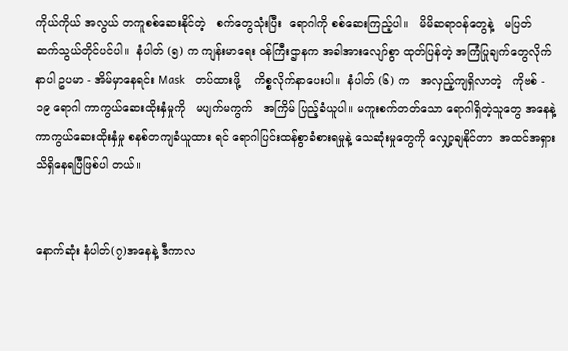ကိုယ်ကိုယ် အလွယ် တကူစစ်ဆေးနိုင်တဲ့   စက်တွေသုံးပြီး  ရောဂါကို စစ်ဆေးကြည့်ပါ။   မိမိဆရာဝန်တွေနဲ့   မပြတ်  ဆက်သွယ်တိုင်ပင်ပါ။  နံပါတ် (၅) က ကျန်းမာရေး ဝန်ကြီးဌာနက အခါအားလျော်စွာ ထုတ်ပြန်တဲ့ အကြံပြုချက်တွေလိုက်နာပါ ဥပမာ - အိမ်မှာနေရင်း Mask   တပ်ထားဖို့    ကိစ္စလိုက်နာပေးပါ။  နံပါတ် (၆) က   အလှည့်ကျရှိလာတဲ့   ကိုဗစ် - ၁၉ ရောဂါ ကာကွယ်ဆေးထိုးနှံမှုကို   မပျက်မကွက်   အကြိမ် ပြည့်ခံယူပါ။ မကူးစက်တတ်သော ရောဂါရှိတဲ့သူတွေ အနေနဲ့ ကာကွယ်ဆေးထိုးနှံမှု စနစ်တကျခံယူထား ရင် ရောဂါပြင်းထန်စွာခံစားရမှုနဲ့ သေဆုံးမှုတွေကို လျှော့ချနိုင်တာ  အထင်အရှား   သိရှိနေရပြီဖြစ်ပါ တယ်။


နောက်ဆုံး နံပါတ်(၇)အနေနဲ့ ဒီကာလ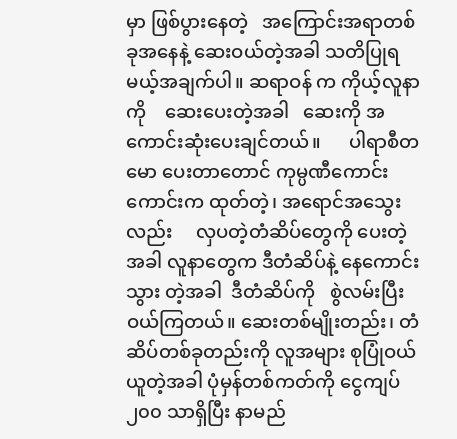မှာ ဖြစ်ပွားနေတဲ့   အကြောင်းအရာတစ်ခုအနေနဲ့ ဆေးဝယ်တဲ့အခါ သတိပြုရမယ့်အချက်ပါ။ ဆရာဝန် က ကိုယ့်လူနာကို    ဆေးပေးတဲ့အခါ   ဆေးကို အကောင်းဆုံးပေးချင်တယ်။      ပါရာစီတမော ပေးတာတောင် ကုမ္ပဏီကောင်းကောင်းက ထုတ်တဲ့၊ အရောင်အသွေးလည်း     လှပတဲ့တံဆိပ်တွေကို ပေးတဲ့အခါ လူနာတွေက ဒီတံဆိပ်နဲ့ နေကောင်းသွား တဲ့အခါ  ဒီတံဆိပ်ကို   စွဲလမ်းပြီး     ဝယ်ကြတယ်။ ဆေးတစ်မျိုးတည်း၊ တံဆိပ်တစ်ခုတည်းကို လူအများ စုပြုံဝယ်ယူတဲ့အခါ ပုံမှန်တစ်ကတ်ကို ငွေကျပ် ၂၀၀ သာရှိပြီး နာမည်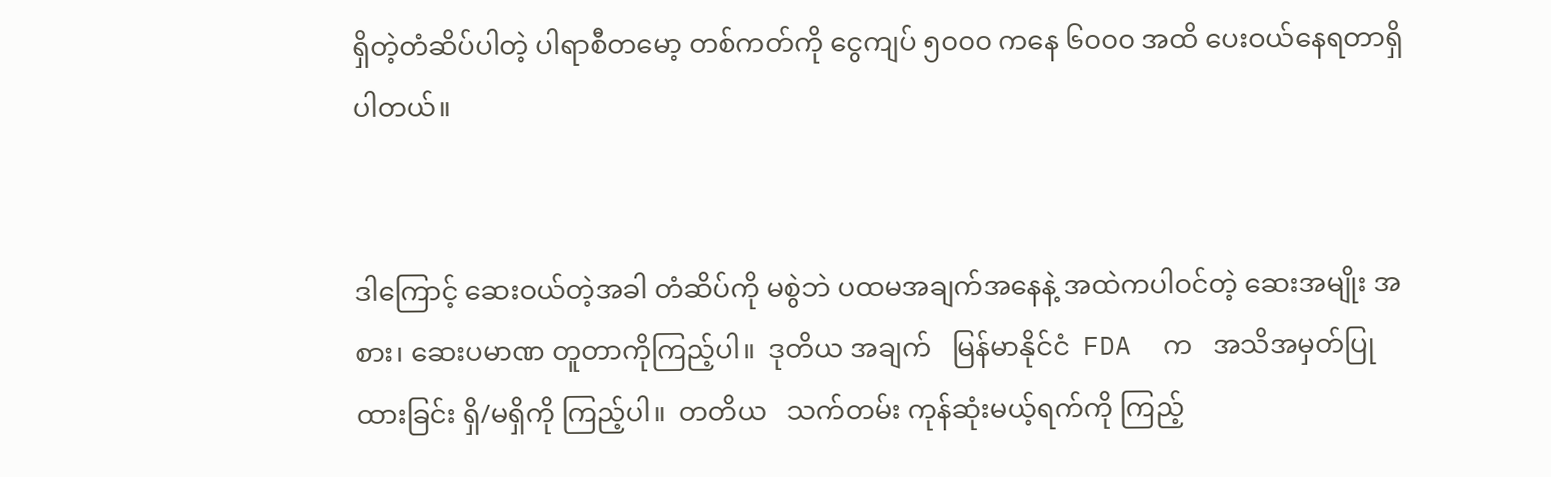ရှိတဲ့တံဆိပ်ပါတဲ့ ပါရာစီတမော့ တစ်ကတ်ကို ငွေကျပ် ၅၀၀၀ ကနေ ၆၀၀၀ အထိ ပေးဝယ်နေရတာရှိပါတယ်။


ဒါကြောင့် ဆေးဝယ်တဲ့အခါ တံဆိပ်ကို မစွဲဘဲ ပထမအချက်အနေနဲ့ အထဲကပါဝင်တဲ့ ဆေးအမျိုး အစား၊ ဆေးပမာဏ တူတာကိုကြည့်ပါ။  ဒုတိယ အချက်   မြန်မာနိုင်ငံ  FDA  က   အသိအမှတ်ပြု ထားခြင်း ရှိ/မရှိကို ကြည့်ပါ။  တတိယ   သက်တမ်း ကုန်ဆုံးမယ့်ရက်ကို ကြည့်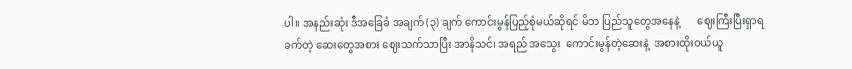ပါ။ အနည်းဆုံး ဒီအခြေခံ အချက် (၃) ချက် ကောင်းမွန်ပြည့်စုံမယ်ဆိုရင် မိဘ ပြည်သူတွေအနေနဲ့       ဈေးကြီးပြီးရှာရခက်တဲ့ ဆေးတွေအစား ဈေးသက်သာပြီး အာနိသင်၊ အရည် အသွေး  ကောင်းမွန်တဲ့ဆေးနဲ့  အစားထိုးဝယ်ယူ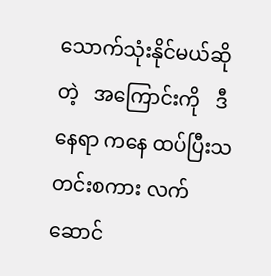သောက်သုံးနိုင်မယ်ဆိုတဲ့   အကြောင်းကို   ဒီနေရာ ကနေ ထပ်ပြီးသတင်းစကား လက်ဆောင်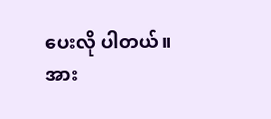ပေးလို ပါတယ်။     အား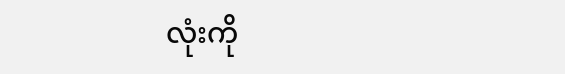လုံးကို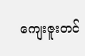ကျေးဇူးတင်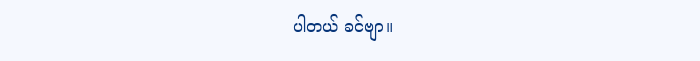ပါတယ် ခင်ဗျာ။